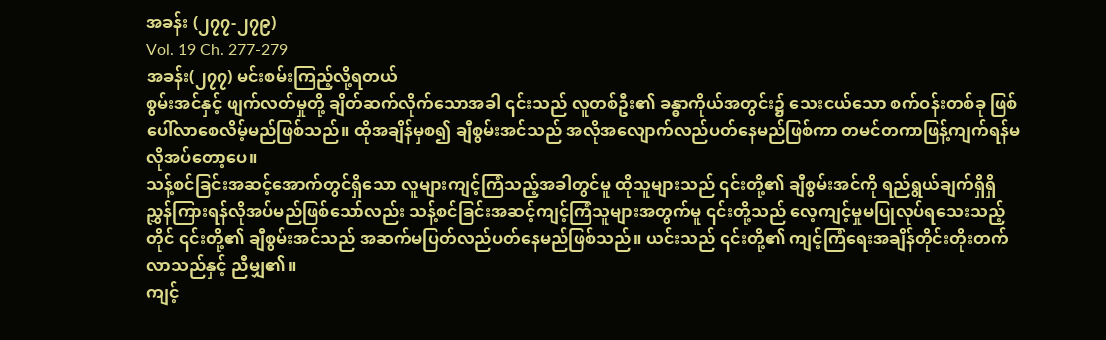အခန်း (၂၇၇-၂၇၉)
Vol. 19 Ch. 277-279
အခန်း(၂၇၇) မင်းစမ်းကြည့်လို့ရတယ်
စွမ်းအင်နှင့် ဖျက်လတ်မှုတို့ ချိတ်ဆက်လိုက်သောအခါ ၎င်းသည် လူတစ်ဦး၏ ခန္ဓာကိုယ်အတွင်း၌ သေးငယ်သော စက်ဝန်းတစ်ခု ဖြစ်ပေါ်လာစေလိမ့်မည်ဖြစ်သည်။ ထိုအချိန်မှစ၍ ချီစွမ်းအင်သည် အလိုအလျောက်လည်ပတ်နေမည်ဖြစ်ကာ တမင်တကာဖြန့်ကျက်ရန်မလိုအပ်တော့ပေ။
သန့်စင်ခြင်းအဆင့်အောက်တွင်ရှိသော လူများကျင့်ကြံသည့်အခါတွင်မူ ထိုသူများသည် ၎င်းတို့၏ ချီစွမ်းအင်ကို ရည်ရွယ်ချက်ရှိရှိ ညွှန်ကြားရန်လိုအပ်မည်ဖြစ်သော်လည်း သန့်စင်ခြင်းအဆင့်ကျင့်ကြံသူများအတွက်မူ ၎င်းတို့သည် လေ့ကျင့်မှုမပြုလုပ်ရသေးသည့်တိုင် ၎င်းတို့၏ ချီစွမ်းအင်သည် အဆက်မပြတ်လည်ပတ်နေမည်ဖြစ်သည်။ ယင်းသည် ၎င်းတို့၏ ကျင့်ကြံရေးအချိန်တိုင်းတိုးတက်လာသည်နှင့် ညီမျှ၏။
ကျင့်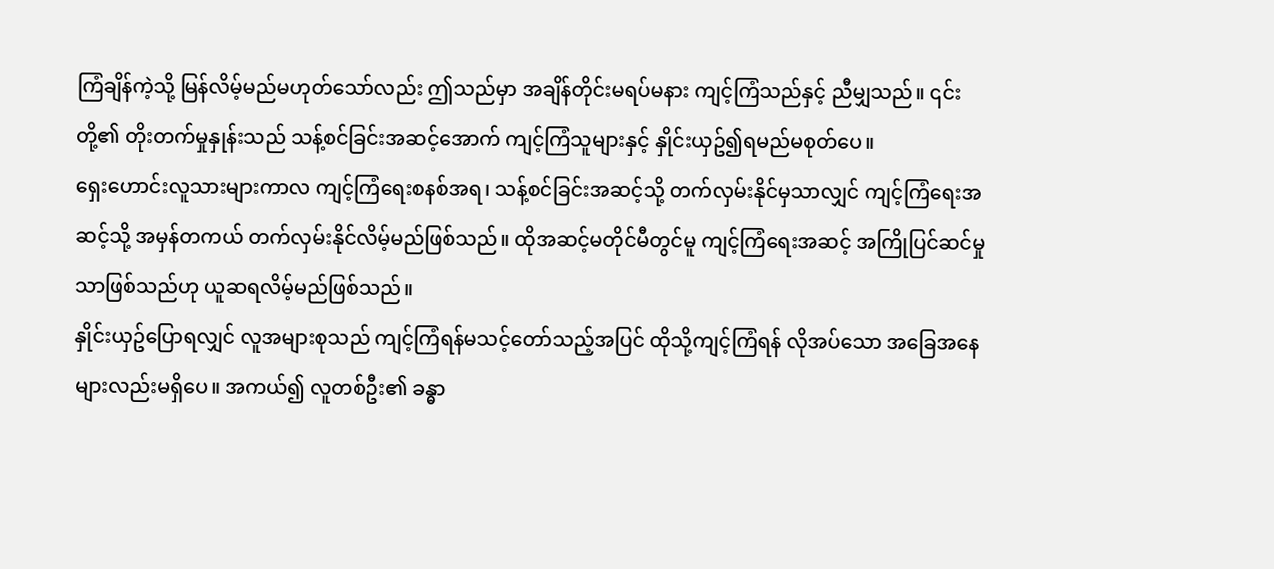ကြံချိန်ကဲ့သို့ မြန်လိမ့်မည်မဟုတ်သော်လည်း ဤသည်မှာ အချိန်တိုင်းမရပ်မနား ကျင့်ကြံသည်နှင့် ညီမျှသည်။ ၎င်းတို့၏ တိုးတက်မှုနှုန်းသည် သန့်စင်ခြင်းအဆင့်အောက် ကျင့်ကြံသူများနှင့် နှိုင်းယှဥ်၍ရမည်မစုတ်ပေ။
ရှေးဟောင်းလူသားများကာလ ကျင့်ကြံရေးစနစ်အရ၊ သန့်စင်ခြင်းအဆင့်သို့ တက်လှမ်းနိုင်မှသာလျှင် ကျင့်ကြံရေးအဆင့်သို့ အမှန်တကယ် တက်လှမ်းနိုင်လိမ့်မည်ဖြစ်သည်။ ထိုအဆင့်မတိုင်မီတွင်မူ ကျင့်ကြံရေးအဆင့် အကြိုပြင်ဆင်မှုသာဖြစ်သည်ဟု ယူဆရလိမ့်မည်ဖြစ်သည်။
နှိုင်းယှဥ်ပြောရလျှင် လူအများစုသည် ကျင့်ကြံရန်မသင့်တော်သည့်အပြင် ထိုသို့ကျင့်ကြံရန် လိုအပ်သော အခြေအနေများလည်းမရှိပေ။ အကယ်၍ လူတစ်ဦး၏ ခန္ဓာ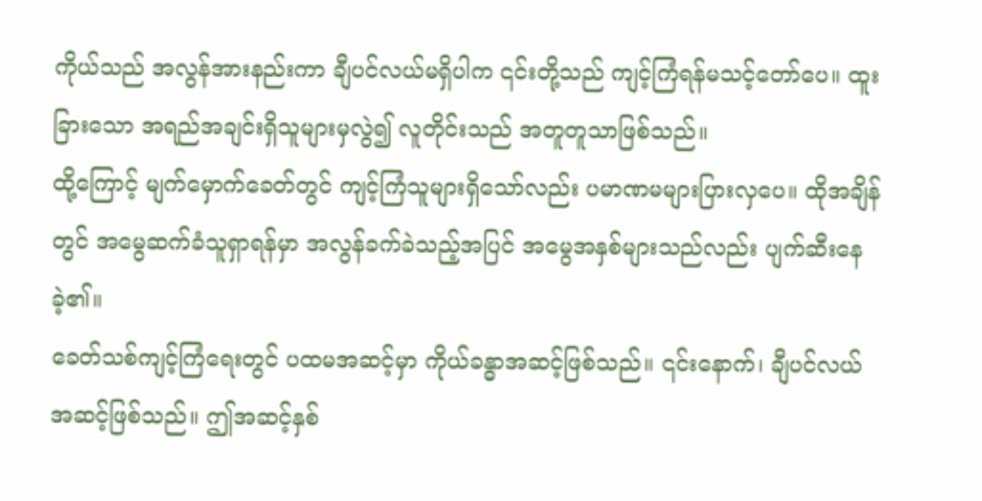ကိုယ်သည် အလွန်အားနည်းကာ ချီပင်လယ်မရှိပါက ၎င်းတို့သည် ကျင့်ကြံရန်မသင့်တော်ပေ။ ထူးခြားသော အရည်အချင်းရှိသူများမှလွဲ၍ လူတိုင်းသည် အတူတူသာဖြစ်သည်။
ထို့ကြောင့် မျက်မှောက်ခေတ်တွင် ကျင့်ကြံသူများရှိသော်လည်း ပမာဏမများပြားလှပေ။ ထိုအချိန်တွင် အမွေဆက်ခံသူရှာရန်မှာ အလွန်ခက်ခဲသည့်အပြင် အမွေအနှစ်များသည်လည်း ပျက်ဆီးနေခဲ့၏။
ခေတ်သစ်ကျင့်ကြံရေးတွင် ပထမအဆင့်မှာ ကိုယ်ခန္ဓာအဆင့်ဖြစ်သည်။ ၎င်းနောက်၊ ချီပင်လယ်အဆင့်ဖြစ်သည်။ ဤအဆင့်နှစ်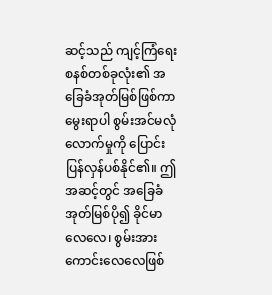ဆင့်သည် ကျင့်ကြံရေးစနစ်တစ်ခုလုံး၏ အခြေခံအုတ်မြစ်ဖြစ်ကာ မွေးရာပါ စွမ်းအင်မလုံလောက်မှုကို ပြောင်းပြန်လှန်ပစ်နိုင်၏။ ဤအဆင့်တွင် အခြေခံအုတ်မြစ်ပို၍ ခိုင်မာလေလေ၊ စွမ်းအားကောင်းလေလေဖြစ်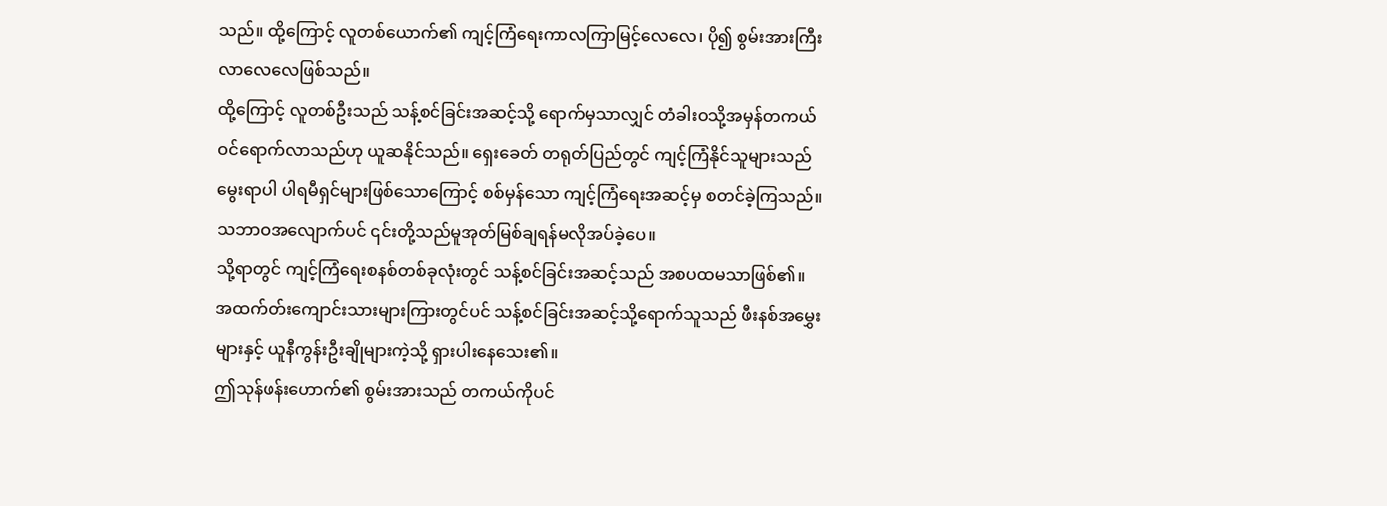သည်။ ထို့ကြောင့် လူတစ်ယောက်၏ ကျင့်ကြံရေးကာလကြာမြင့်လေလေ၊ ပို၍ စွမ်းအားကြီးလာလေလေဖြစ်သည်။
ထို့ကြောင့် လူတစ်ဦးသည် သန့်စင်ခြင်းအဆင့်သို့ ရောက်မှသာလျှင် တံခါးဝသို့အမှန်တကယ်ဝင်ရောက်လာသည်ဟု ယူဆနိုင်သည်။ ရှေးခေတ် တရုတ်ပြည်တွင် ကျင့်ကြံနိုင်သူများသည် မွေးရာပါ ပါရမီရှင်များဖြစ်သောကြောင့် စစ်မှန်သော ကျင့်ကြံရေးအဆင့်မှ စတင်ခဲ့ကြသည်။ သဘာဝအလျောက်ပင် ၎င်းတို့သည်မူအုတ်မြစ်ချရန်မလိုအပ်ခဲ့ပေ။
သို့ရာတွင် ကျင့်ကြံရေးစနစ်တစ်ခုလုံးတွင် သန့်စင်ခြင်းအဆင့်သည် အစပထမသာဖြစ်၏။ အထက်တ်းကျောင်းသားများကြားတွင်ပင် သန့်စင်ခြင်းအဆင့်သို့ရောက်သူသည် ဖီးနစ်အမွှေးများနှင့် ယူနီကွန်းဦးချိုများကဲ့သို့ ရှားပါးနေသေး၏။
ဤသုန်ဖန်းဟောက်၏ စွမ်းအားသည် တကယ်ကိုပင်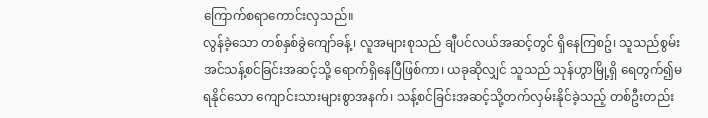ကြောက်စရာကောင်းလှသည်။
လွန်ခဲ့သော တစ်နှစ်ခွဲကျော်ခန့်၊ လူအများစုသည် ချီပင်လယ်အဆင့်တွင် ရှိနေကြစဥ်၊ သူသည်စွမ်းအင်သန့်စင်ခြင်းအဆင့်သို့ ရောက်ရှိနေပြီဖြစ်ကာ၊ ယခုဆိုလျှင် သူသည် သုန်ဟွာမြို့ရှိ ရေတွက်၍မရနိုင်သော ကျောင်းသားများစွာအနက်၊ သန့်စင်ခြင်းအဆင့်သို့တက်လှမ်းနိုင်ခဲ့သည့် တစ်ဦးတည်း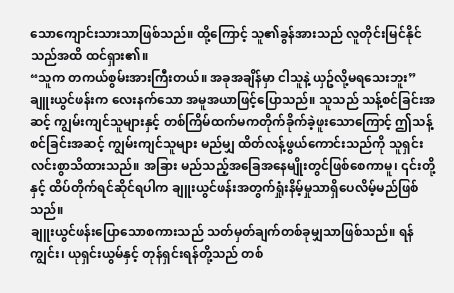သောကျောင်းသားသာဖြစ်သည်။ ထို့ကြောင့် သူ၏ခွန်အားသည် လူတိုင်းမြင်နိုင်သည်အထိ ထင်ရှား၏။
“သူက တကယ်စွမ်းအားကြီးတယ်။ အခုအချိန်မှာ ငါသူနဲ့ ယှဥ်လို့မရသေးဘူး” ချူးယွင်ဖန်းက လေးနက်သော အမူအယာဖြင့်ပြောသည်။ သူသည် သန့်စင်ခြင်းအဆင့် ကျွမ်းကျင်သူများနှင့် တစ်ကြိမ်ထက်မကတိုက်ခိုက်ခဲ့ဖူးသောကြောင့် ဤသန့်စင်ခြင်းအဆင့် ကျွမ်းကျင်သူများ မည်မျှ ထိတ်လန့်ဖွယ်ကောင်းသည်ကို သူရှင်းလင်းစွာသိထားသည်။ အခြား မည်သည့်အခြေအနေမျိုးတွင်ဖြစ်စေကာမူ၊ ၎င်းတို့နှင့် ထိပ်တိုက်ရင်ဆိုင်ရပါက ချူးယွင်ဖန်းအတွက်ရှုံးနိမ့်မှုသာရှိပေလိမ့်မည်ဖြစ်သည်။
ချူးယွင်ဖန်းပြောသောစကားသည် သတ်မှတ်ချက်တစ်ခုမျှသာဖြစ်သည်။ ရန်ကျွင်း၊ ယုရှင်းယွမ်နှင့် တုန်ရှင်းရန်တို့သည် တစ်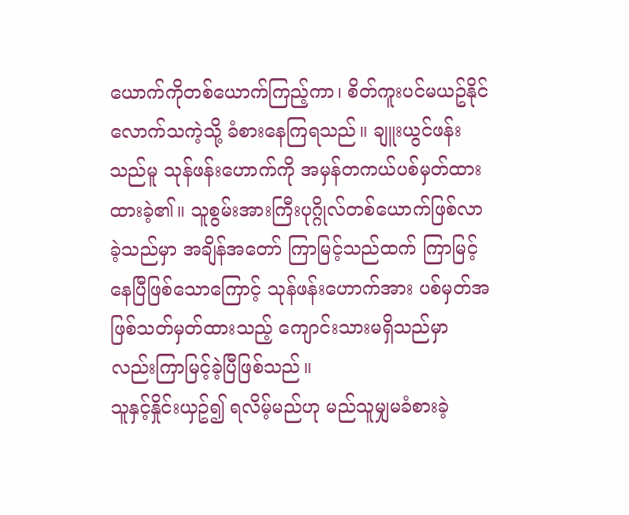ယောက်ကိုတစ်ယောက်ကြည့်ကာ၊ စိတ်ကူးပင်မယဥ်နိုင်လောက်သကဲ့သို့ ခံစားနေကြရသည်။ ချူးယွင်ဖန်းသည်မူ သုန်ဖန်းဟောက်ကို အမှန်တကယ်ပစ်မှတ်ထားထားခဲ့၏။ သူစွမ်းအားကြီးပုဂ္ဂိုလ်တစ်ယောက်ဖြစ်လာခဲ့သည်မှာ အချိန်အတော် ကြာမြင့်သည်ထက် ကြာမြင့်နေပြီဖြစ်သောကြောင့် သုန်ဖန်းဟောက်အား ပစ်မှတ်အဖြစ်သတ်မှတ်ထားသည့် ကျောင်းသားမရှိသည်မှာလည်းကြာမြင့်ခဲ့ပြီဖြစ်သည်။
သူနှင့်နှိုင်းယှဥ်၍ ရလိမ့်မည်ဟု မည်သူမျှမခံစားခဲ့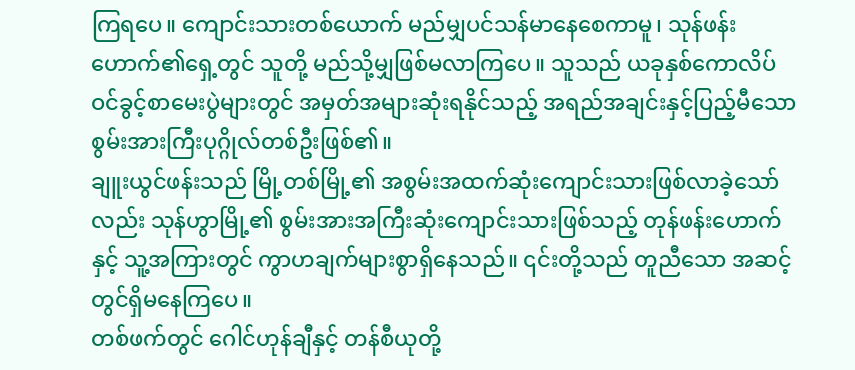ကြရပေ။ ကျောင်းသားတစ်ယောက် မည်မျှပင်သန်မာနေစေကာမူ၊ သုန်ဖန်းဟောက်၏ရှေ့တွင် သူတို့ မည်သို့မျှဖြစ်မလာကြပေ။ သူသည် ယခုနှစ်ကောလိပ်ဝင်ခွင့်စာမေးပွဲများတွင် အမှတ်အများဆုံးရနိုင်သည့် အရည်အချင်းနှင့်ပြည့်မီသော စွမ်းအားကြီးပုဂ္ဂိုလ်တစ်ဦးဖြစ်၏။
ချူးယွင်ဖန်းသည် မြို့တစ်မြို့၏ အစွမ်းအထက်ဆုံးကျောင်းသားဖြစ်လာခဲ့သော်လည်း သုန်ဟွာမြို့၏ စွမ်းအားအကြီးဆုံးကျောင်းသားဖြစ်သည့် တုန်ဖန်းဟောက်နှင့် သူ့အကြားတွင် ကွာဟချက်များစွာရှိနေသည်။ ၎င်းတို့သည် တူညီသော အဆင့်တွင်ရှိမနေကြပေ။
တစ်ဖက်တွင် ဂေါင်ဟုန်ချီနှင့် တန်စီယုတို့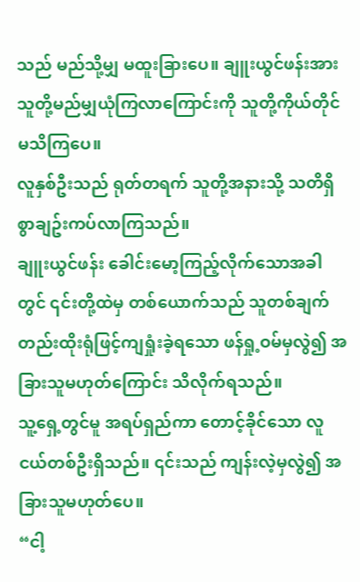သည် မည်သို့မျှ မထူးခြားပေ။ ချူးယွင်ဖန်းအား သူတို့မည်မျှယုံကြလာကြောင်းကို သူတို့ကိုယ်တိုင်မသိကြပေ။
လူနှစ်ဦးသည် ရုတ်တရက် သူတို့အနားသို့ သတိရှိစွာချဥ်းကပ်လာကြသည်။
ချူးယွင်ဖန်း ခေါင်းမော့ကြည့်လိုက်သောအခါတွင် ၎င်းတို့ထဲမှ တစ်ယောက်သည် သူတစ်ချက်တည်းထိုးရုံဖြင့်ကျရှုံးခဲ့ရသော ဖန်ရှု့ဝမ်မှလွဲ၍ အခြားသူမဟုတ်ကြောင်း သိလိုက်ရသည်။
သူ့ရှေ့တွင်မူ အရပ်ရှည်ကာ တောင့်ခိုင်သော လူငယ်တစ်ဦးရှိသည်။ ၎င်းသည် ကျန်းလဲ့မှလွဲ၍ အခြားသူမဟုတ်ပေ။
“ငါ့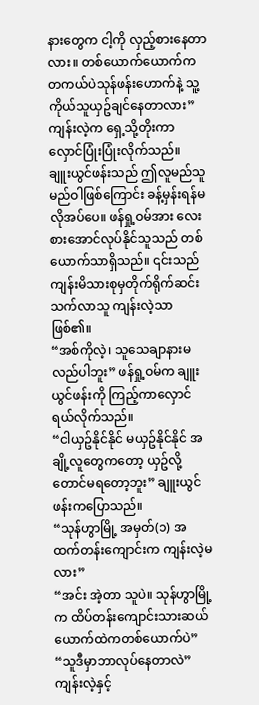နားတွေက ငါ့ကို လှည့်စားနေတာလား။ တစ်ယောက်ယောက်က တကယ်ပဲသုန်ဖန်းဟောက်နဲ့ သူ့ကိုယ်သူယှဥ်ချင်နေတာလား” ကျန်းလဲ့က ရှေ့သို့တိုးကာ လှောင်ပြုံးပြုံးလိုက်သည်။
ချူးယွင်ဖန်းသည် ဤလူမည်သူမည်ဝါဖြစ်ကြောင်း ခန့်မှန်းရန်မလိုအပ်ပေ။ ဖန်ရှု့ဝမ်အား လေးစားအောင်လုပ်နိုင်သူသည် တစ်ယောက်သာရှိသည်။ ၎င်းသည် ကျန်းမိသားစုမှတိုက်ရိုက်ဆင်းသက်လာသူ ကျန်းလဲ့သာဖြစ်၏။
“အစ်ကိုလဲ့၊ သူသေချာနားမလည်ပါဘူး” ဖန်ရှု့ဝမ်က ချူးယွင်ဖန်းကို ကြည့်ကာလှောင်ရယ်လိုက်သည်။
“ငါယှဥ်နိုင်နိုင် မယှဥ်နိုင်နိုင် အချို့လူတွေကတော့ ယှဥ်လို့တောင်မရတော့ဘူး” ချူးယွင်ဖန်းကပြောသည်။
“သုန်ဟွာမြို့ အမှတ်(၁) အထက်တန်းကျောင်းက ကျန်းလဲ့မလား”
“အင်း အဲ့တာ သူပဲ။ သုန်ဟွာမြို့က ထိပ်တန်းကျောင်းသားဆယ်ယောက်ထဲကတစ်ယောက်ပဲ”
“သူဒီမှာဘာလုပ်နေတာလဲ”
ကျန်းလဲ့နှင့်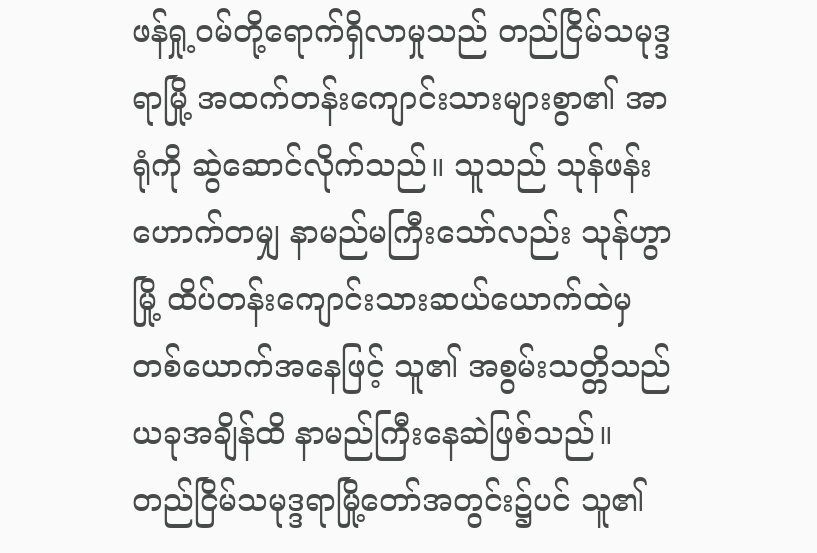ဖန်ရှု့ဝမ်တို့ရောက်ရှိလာမှုသည် တည်ငြိမ်သမုဒ္ဒရာမြို့ အထက်တန်းကျောင်းသားများစွာ၏ အာရုံကို ဆွဲဆောင်လိုက်သည်။ သူသည် သုန်ဖန်းဟောက်တမျှ နာမည်မကြီးသော်လည်း သုန်ဟွာမြို့ ထိပ်တန်းကျောင်းသားဆယ်ယောက်ထဲမှ တစ်ယောက်အနေဖြင့် သူ၏ အစွမ်းသတ္တိသည် ယခုအချိန်ထိ နာမည်ကြီးနေဆဲဖြစ်သည်။
တည်ငြိမ်သမုဒ္ဒရာမြို့တော်အတွင်း၌ပင် သူ၏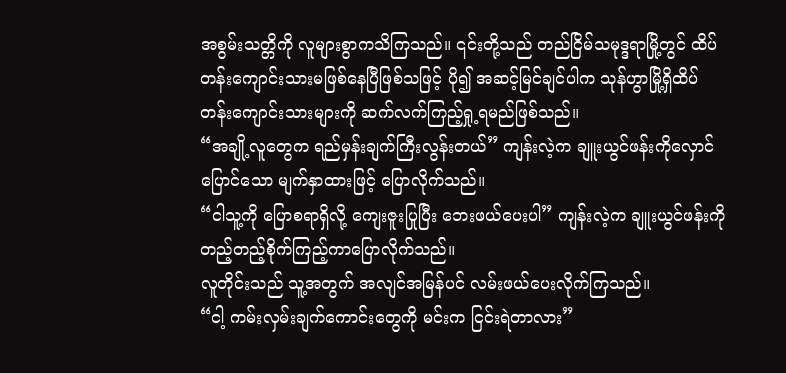အစွမ်းသတ္တိကို လူများစွာကသိကြသည်။ ၎င်းတို့သည် တည်ငြိမ်သမုဒ္ဒရာမြို့တွင် ထိပ်တန်းကျောင်းသားမဖြစ်နေပြီဖြစ်သဖြင့် ပို၍ အဆင့်မြင်ချင်ပါက သုန်ဟွာမြို့ရှိထိပ်တန်းကျောင်းသားများကို ဆက်လက်ကြည့်ရှု့ရမည်ဖြစ်သည်။
“အချို့လူတွေက ရည်မှန်းချက်ကြီးလွန်းတယ်” ကျန်းလဲ့က ချူးယွင်ဖန်းကိုလှောင်ပြောင်သော မျက်နှာထားဖြင့် ပြောလိုက်သည်။
“ငါသူ့ကို ပြောစရာရှိလို့ ကျေးဇူးပြုပြီး ဘေးဖယ်ပေးပါ” ကျန်းလဲ့က ချူးယွင်ဖန်းကို တည့်တည့်စိုက်ကြည့်ကာပြောလိုက်သည်။
လူတိုင်းသည် သူ့အတွက် အလျင်အမြန်ပင် လမ်းဖယ်ပေးလိုက်ကြသည်။
“ငါ့ ကမ်းလှမ်းချက်ကောင်းတွေကို မင်းက ငြင်းရဲတာလား”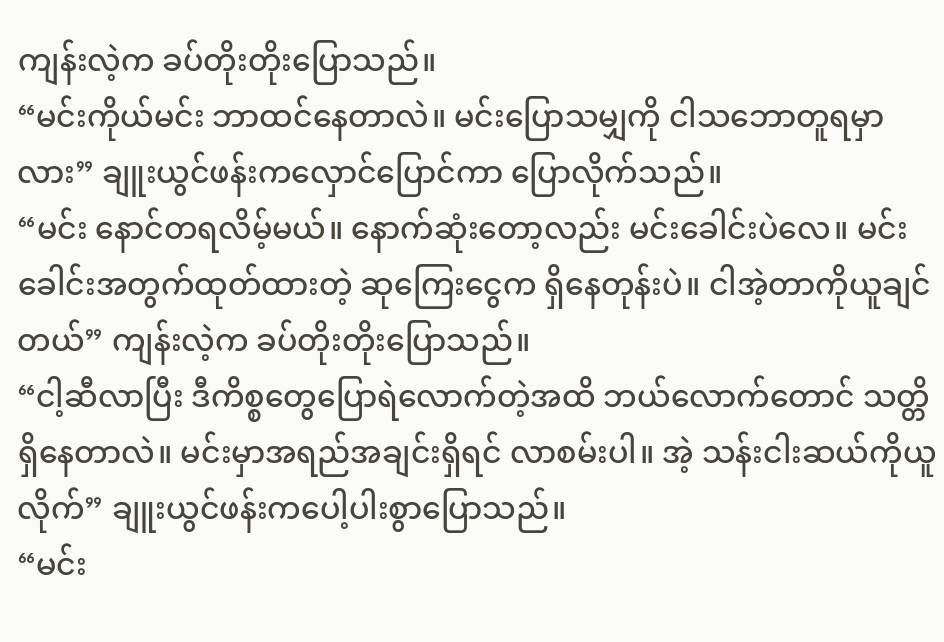ကျန်းလဲ့က ခပ်တိုးတိုးပြောသည်။
“မင်းကိုယ်မင်း ဘာထင်နေတာလဲ။ မင်းပြောသမျှကို ငါသဘောတူရမှာလား” ချူးယွင်ဖန်းကလှောင်ပြောင်ကာ ပြောလိုက်သည်။
“မင်း နောင်တရလိမ့်မယ်။ နောက်ဆုံးတော့လည်း မင်းခေါင်းပဲလေ။ မင်းခေါင်းအတွက်ထုတ်ထားတဲ့ ဆုကြေးငွေက ရှိနေတုန်းပဲ။ ငါအဲ့တာကိုယူချင်တယ်” ကျန်းလဲ့က ခပ်တိုးတိုးပြောသည်။
“ငါ့ဆီလာပြီး ဒီကိစ္စတွေပြောရဲလောက်တဲ့အထိ ဘယ်လောက်တောင် သတ္တိရှိနေတာလဲ။ မင်းမှာအရည်အချင်းရှိရင် လာစမ်းပါ။ အဲ့ သန်းငါးဆယ်ကိုယူလိုက်” ချူးယွင်ဖန်းကပေါ့ပါးစွာပြောသည်။
“မင်း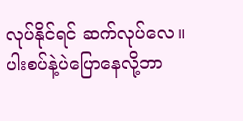လုပ်နိုင်ရင် ဆက်လုပ်လေ။ ပါးစပ်နဲ့ပဲပြောနေလို့ဘာ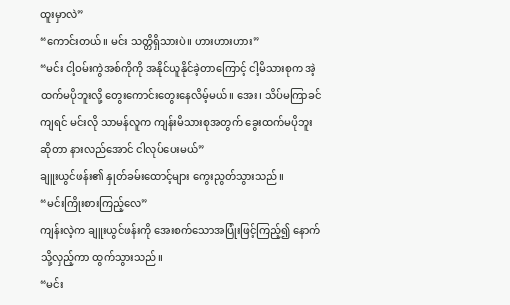ထူးမှာလဲ”
“ကောင်းတယ်။ မင်း သတ္တိရှိသားပဲ။ ဟားဟားဟား”
“မင်း ငါ့ဝမ်းကွဲအစ်ကိုကို အနိုင်ယူနိုင်ခဲ့တာကြောင့် ငါ့မိသားစုက အဲ့ထက်မပိုဘူးလို့ တွေးကောင်းတွေးနေလိမ့်မယ်။ အေး၊ သိပ်မကြာခင်ကျရင် မင်းလို သာမန်လူက ကျန်းမိသားစုအတွက် ခွေးထက်မပိုဘူးဆိုတာ နားလည်အောင် ငါလုပ်ပေးမယ်”
ချူးယွင်ဖန်း၏ နှုတ်ခမ်းထောင့်များ ကွေးညွတ်သွားသည်။
“မင်းကြိုးစားကြည့်လေ”
ကျန်းလဲ့က ချူးယွင်ဖန်းကို အေးစက်သောအပြုံးဖြင့်ကြည့်၍ နောက်သို့လှည့်ကာ ထွက်သွားသည်။
“မင်း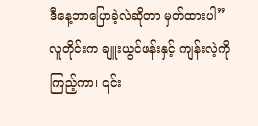ဒီနေ့ဘာပြောခဲ့လဲဆိုတာ မှတ်ထားပါ”
လူတိုင်းက ချူးယွင်ဖန်းနှင့် ကျန်းလဲ့ကို ကြည့်ကာ၊ ၎င်း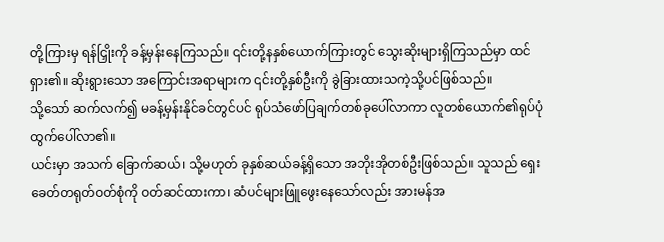တို့ကြားမှ ရန်ငြှိုးကို ခန့်မှန်းနေကြသည်။ ၎င်းတို့နနှစ်ယောက်ကြားတွင် သွေးဆိုးများရှိကြသည်မှာ ထင်ရှား၏။ ဆိုးရွားသော အကြောင်းအရာများက ၎င်းတို့နှစ်ဦးကို ခွဲခြားထားသကဲ့သို့ပင်ဖြစ်သည်။
သို့သော် ဆက်လက်၍ မခန့်မှန်းနိုင်ခင်တွင်ပင် ရုပ်သံဖော်ပြချက်တစ်ခုပေါ်လာကာ လူတစ်ယောက်၏ရုပ်ပုံထွက်ပေါ်လာ၏။
ယင်းမှာ အသက် ခြောက်ဆယ်၊ သို့မဟုတ် ခုနှစ်ဆယ်ခန့်ရှိသော အဘိုးအိုတစ်ဦးဖြစ်သည်။ သူသည် ရှေးခေတ်တရုတ်ဝတ်စုံကို ဝတ်ဆင်ထားကာ၊ ဆံပင်များဖြူဖွေးနေသော်လည်း အားမန်အ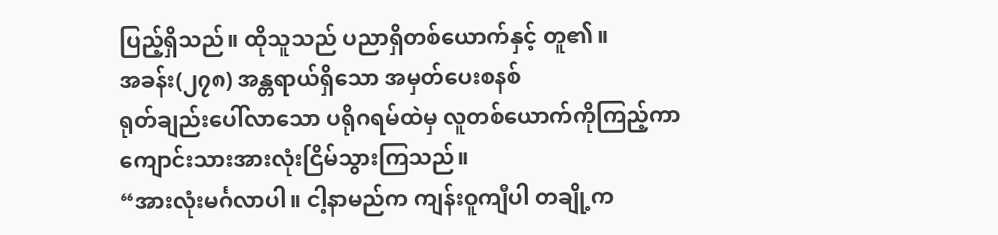ပြည့်ရှိသည်။ ထိုသူသည် ပညာရှိတစ်ယောက်နှင့် တူ၏။
အခန်း(၂၇၈) အန္တရာယ်ရှိသော အမှတ်ပေးစနစ်
ရုတ်ချည်းပေါ်လာသော ပရိုဂရမ်ထဲမှ လူတစ်ယောက်ကိုကြည့်ကာ ကျောင်းသားအားလုံးငြိမ်သွားကြသည်။
“အားလုံးမင်္ဂလာပါ။ ငါ့နာမည်က ကျန်းဝူကျီပါ တချို့က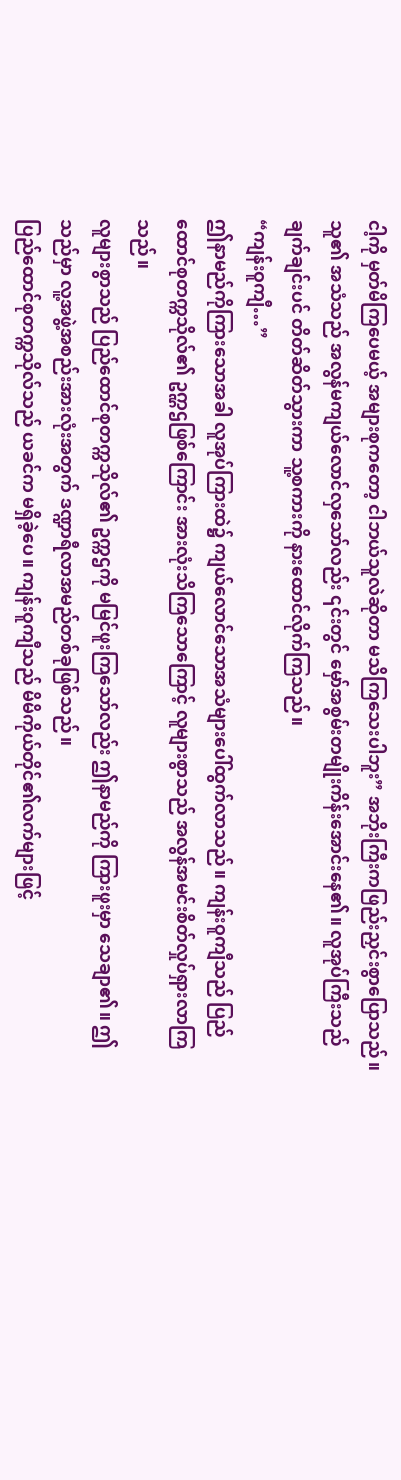ငါ့ကို မှတ်မိကြပေမယ့် အများစုကတော့ ငါဘယ်သူလဲဆိုတာ မသိကြသေးပါဘူး” အဘိုးကြီးကဖြည်းညှင်းစွာပြောသည်။ သူ၏ အသံသည် အလွန်မကျယ်လောင်လှသော်လည်း ၎င်းတွင် မှော်အစွမ်းတမျိုးကိန်းအောင်းနေ၏။ လူအုပ်ကြီးသည် ချက်ချင်းပင် တိတ်ဆိတ်သွားကာ သူ့စကားကို နားထောင်လိုက်ကြသည်။
“ကျန်းဝူကျီ…”
ဤနာမည်ကိုကြားသောအခါ လူအုပ်ကြားထဲ၌ ကျယ်လောင်သောအသံများပေါ်ထွက်လာသည်။ ကျန်းဝူကျီသည် ပြည်ထောင်စုတက္ကသိုလ်၏ ဥက္ဠဌဖြစ်ကြောင်း အားလုံးသိကြသောကြောင့် လူများစွာသည် အလွန်အမင်းစိတ်လှုပ်ရှားလာကြသည်။
လူများစွာသည် ပြည်ထောင်စုတက္ကသိုလ်၏ ဥက္ကဌကို မမြင်ဖူးကြသော်လည်း ဤနာမည်ကို ကြားဖူးမှာ သေချာ၏။ ဤသည်မှာ လူ့အဖွဲ့အစည်းအားလုံးအတွက် ဒဏ္ဍာရီလာအမည်တစ်ခုဖြစ်သည်။
ပြည်ထောင်စုတက္ကသိုလ်သည် ယခင်က မရှိခဲ့ပေ။ ကျန်းဝူကျီသည် မိမိကိုယ်တိုင်၏လက်များဖြင့်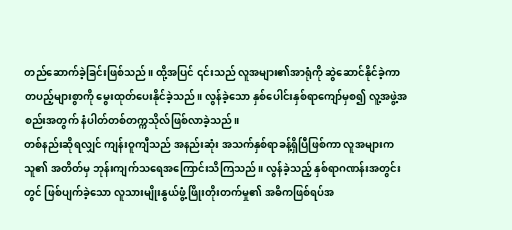တည်ဆောက်ခဲ့ခြင်းဖြစ်သည်။ ထို့အပြင် ၎င်းသည် လူအများ၏အာရုံကို ဆွဲဆောင်နိုင်ခဲ့ကာ တပည့်များစွာကို မွေးထုတ်ပေးနိုင်ခဲ့သည်။ လွန်ခဲ့သော နှစ်ပေါင်းနှစ်ရာကျော်မှစ၍ လူ့အဖွဲ့အစည်းအတွက် နံပါတ်တစ်တက္ကသိုလ်ဖြစ်လာခဲ့သည်။
တစ်နည်းဆိုရလျှင် ကျန်းဝူကျီသည် အနည်းဆုံး အသက်နှစ်ရာခန့်ရှိပြီဖြစ်ကာ လူအများက သူ၏ အတိတ်မှ ဘုန်းကျက်သရေအကြောင်းသိကြသည်။ လွန်ခဲ့သည့် နှစ်ရာဂဏန်းအတွင်းတွင် ဖြစ်ပျက်ခဲ့သော လူသားမျိုးနွယ်ဖွံ့ဖြိုးတိုးတက်မှု၏ အဓိကဖြစ်ရပ်အ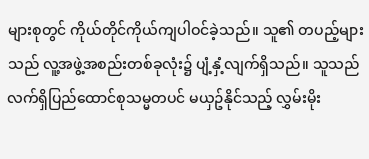များစုတွင် ကိုယ်တိုင်ကိုယ်ကျပါဝင်ခဲ့သည်။ သူ၏ တပည့်များသည် လူ့အဖွဲ့အစည်းတစ်ခုလုံး၌ ပျံ့နှံ့လျက်ရှိသည်။ သူသည် လက်ရှိပြည်ထောင်စုသမ္မတပင် မယှဥ်နိုင်သည့် လွှမ်းမိုး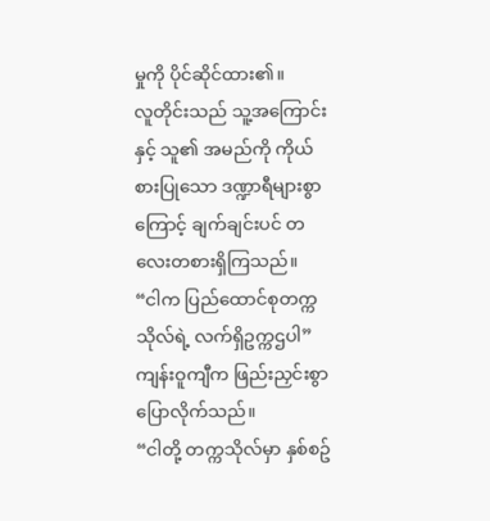မှုကို ပိုင်ဆိုင်ထား၏။
လူတိုင်းသည် သူ့အကြောင်းနှင့် သူ၏ အမည်ကို ကိုယ်စားပြုသော ဒဏ္ဍာရီများစွာကြောင့် ချက်ချင်းပင် တလေးတစားရှိကြသည်။
“ငါက ပြည်ထောင်စုတက္ကသိုလ်ရဲ့ လက်ရှိဥက္ကဌပါ” ကျန်းဝူကျီက ဖြည်းညှင်းစွာပြောလိုက်သည်။
“ငါတို့ တက္ကသိုလ်မှာ နှစ်စဥ်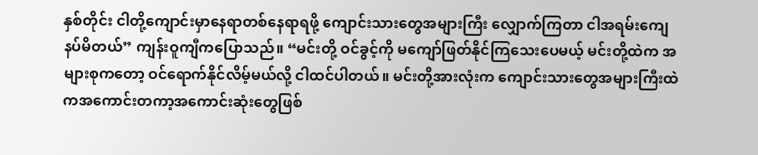နှစ်တိုင်း ငါတို့ကျောင်းမှာနေရာတစ်နေရာရဖို့ ကျောင်းသားတွေအများကြီး လျှောက်ကြတာ ငါအရမ်းကျေနပ်မိတယ်” ကျန်းဝူကျီကပြောသည်။ “မင်းတို့ ဝင်ခွင့်ကို မကျော်ဖြတ်နိုင်ကြသေးပေမယ့် မင်းတို့ထဲက အများစုကတော့ ဝင်ရောက်နိုင်လိမ့်မယ်လို့ ငါထင်ပါတယ်။ မင်းတို့အားလုံးက ကျောင်းသားတွေအများကြီးထဲကအကောင်းတကာ့အကောင်းဆုံးတွေဖြစ်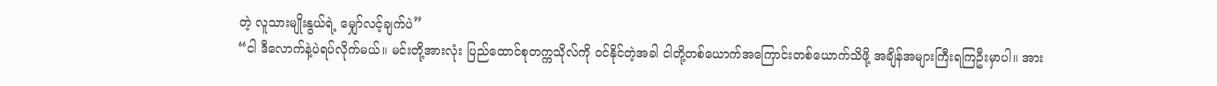တဲ့ လူသားမျိုးနွယ်ရဲ့ မျှော်လင့်ချက်ပဲ”
“ငါ ဒီလောက်နဲ့ပဲရပ်လိုက်မယ်။ မင်းတို့အားလုံး ပြည်ထောင်စုတက္ကသိုလ်ကို ဝင်နိုင်တဲ့အခါ ငါတို့တစ်ယောက်အကြောင်းတစ်ယောက်သိဖို့ အချိန်အများကြီးရကြဦးမှာပါ။ အား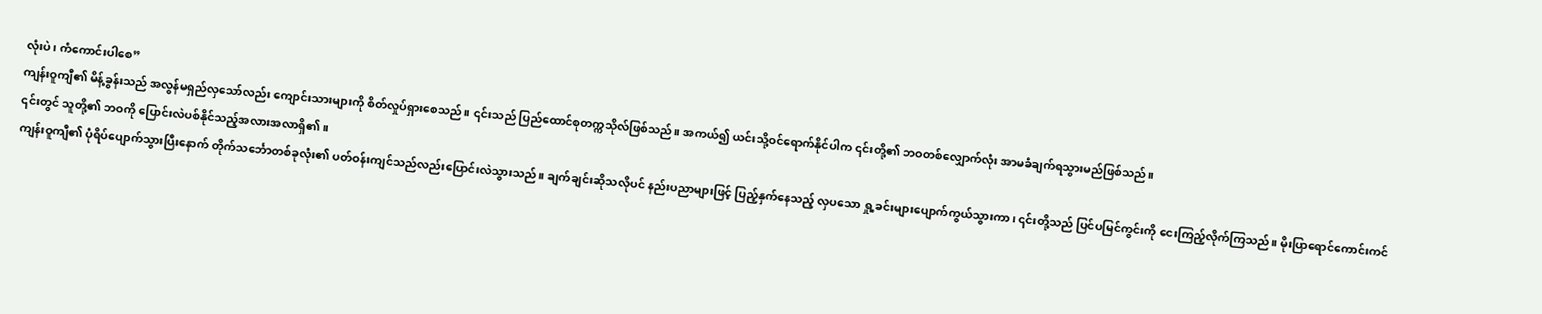လုံးပဲ၊ ကံကောင်းပါစေ”
ကျန်းဝူကျီ၏ မိန့်ခွန်းသည် အလွန်မရှည်လှသော်လည်း ကျောင်းသားများကို စိတ်လှုပ်ရှားစေသည်။ ၎င်းသည် ပြည်ထောင်စုတက္ကသိုလ်ဖြစ်သည်။ အကယ်၍ ယင်းသို့ဝင်ရောက်နိုင်ပါက ၎င်းတို့၏ ဘဝတစ်လျှောက်လုံး အာမခံချက်ရသွားမည်ဖြစ်သည်။
၎င်းတွင် သူတို့၏ ဘဝကို ပြောင်းလဲပစ်နိုင်သည့်အလားအလာရှိ၏။
ကျန်းဝူကျီ၏ ပုံရိပ်ပျောက်သွားပြီးနောက် တိုက်သင်္ဘောတစ်ခုလုံး၏ ပတ်ဝန်းကျင်သည်လည်းပြောင်းလဲသွားသည်။ ချက်ချင်းဆိုသလိုပင် နည်းပညာများဖြင့် ပြည့်နှက်နေသည့် လှပသော ရှု့ခင်းများပျောက်ကွယ်သွားကာ၊ ၎င်းတို့သည် ပြင်ပမြင်ကွင်းကို ငေးကြည့်လိုက်ကြသည်။ မိုးပြာရောင်ကောင်းကင်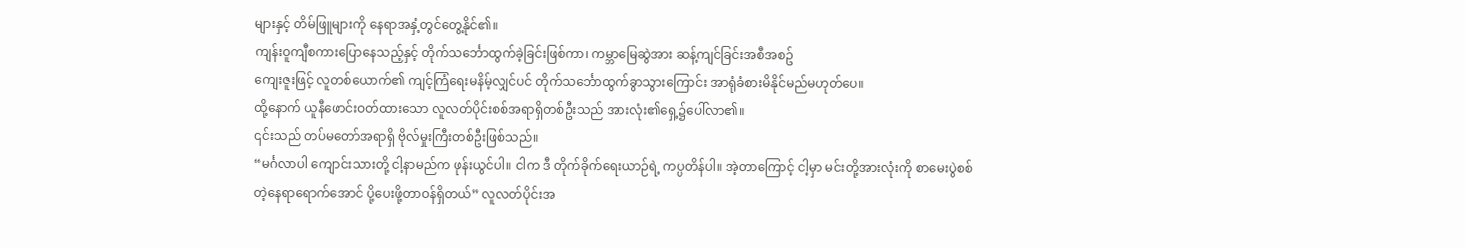များနှင့် တိမ်ဖြူများကို နေရာအနှံ့တွင်တွေ့နိုင်၏။
ကျန်းဝူကျီစကားပြောနေသည့်နှင့် တိုက်သင်္ဘောထွက်ခဲ့ခြင်းဖြစ်ကာ၊ ကမ္ဘာမြေဆွဲအား ဆန့်ကျင်ခြင်းအစီအစဥ်
ကျေးဇူးဖြင့် လူတစ်ယောက်၏ ကျင့်ကြံရေးမနိမ့်လျှင်ပင် တိုက်သင်္ဘောထွက်ခွာသွားကြောင်း အာရုံခံစားမိနိုင်မည်မဟုတ်ပေ။
ထို့နောက် ယူနီဖောင်းဝတ်ထားသော လူလတ်ပိုင်းစစ်အရာရှိတစ်ဦးသည် အားလုံး၏ရှေ့၌ပေါ်လာ၏။
၎င်းသည် တပ်မတော်အရာရှိ ဗိုလ်မှုးကြီးတစ်ဦးဖြစ်သည်။
“မင်္ဂလာပါ ကျောင်းသားတို့ ငါ့နာမည်က ဖုန်းယွင်ပါ။ ငါက ဒီ တိုက်ခိုက်ရေးယာဉ်ရဲ့ ကပ္ပတိန်ပါ။ အဲ့တာကြောင့် ငါ့မှာ မင်းတို့အားလုံးကို စာမေးပွဲစစ်တဲ့နေရာရောက်အောင် ပို့ပေးဖို့တာဝန်ရှိတယ်” လူလတ်ပိုင်းအ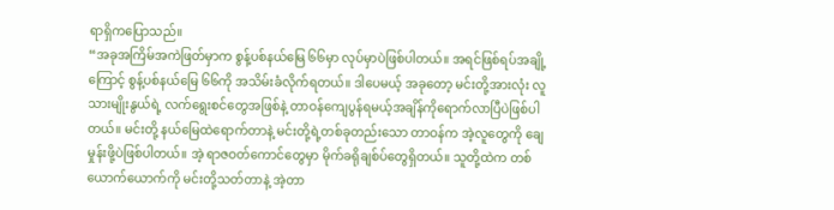ရာရှိကပြောသည်။
“အခုအကြိမ်အကဲဖြတ်မှာက စွန့်ပစ်နယ်မြေ ၆၆မှာ လုပ်မှာပဲဖြစ်ပါတယ်။ အရင်ဖြစ်ရပ်အချို့ကြောင့် စွန့်ပစ်နယ်မြေ ၆၆ကို အသိမ်းခံလိုက်ရတယ်။ ဒါပေမယ့် အခုတော့ မင်းတို့အားလုံး လူသားမျိုးနွယ်ရဲ့ လက်ရွေးစင်တွေအဖြစ်နဲ့ တာဝန်ကျေပွန်ရမယ့်အချိန်ကိုရောက်လာပြီပဲဖြစ်ပါတယ်။ မင်းတို့ နယ်မြေထဲရောက်တာနဲ့ မင်းတို့ရဲ့တစ်ခုတည်းသော တာဝန်က အဲ့လူတွေကို ချေမှုန်းဖို့ပဲဖြစ်ပါတယ်။ အဲ့ ရာဇဝတ်ကောင်တွေမှာ မိုက်ခရိုချစ်ပ်တွေရှိတယ်။ သူတို့ထဲက တစ်ယောက်ယောက်ကို မင်းတို့သတ်တာနဲ့ အဲ့တာ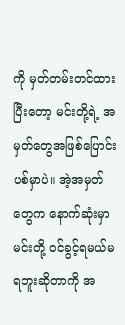ကို မှတ်တမ်းတင်ထားပြီးတော့ မင်းတို့ရဲ့ အမှတ်တွေအဖြစ်ပြောင်းပစ်မှာပဲ။ အဲ့အမှတ်တွေက နောက်ဆုံးမှာ မင်းတို့ ဝင်ခွင့်ရမယ်မရဘူးဆိုတာကို အ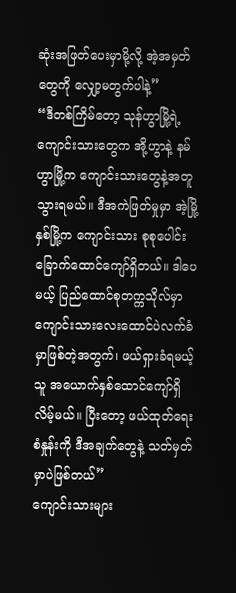ဆုံးအဖြတ်ပေးမှာမို့လို့ အဲ့အမှတ်တွေကို လျှော့မတွက်ပါနဲ့”
“ဒီတစ်ကြိမ်တော့ သုန်ဟွာမြို့ရဲ့ ကျောင်းသားတွေက အို့ဟွာနဲ့ နမ်ဟွာမြို့က ကျောင်းသားတွေနဲ့အတူသွားရမယ်။ ဒီအကဲဖြတ်မှုမှာ အဲ့မြို့နှစ်မြို့က ကျောင်းသား စုစုပေါင်း ခြောက်ထောင်ကျော်ရှိတယ်။ ဒါပေမယ့် ပြည်ထောင်စုတက္ကသိုလ်မှာ ကျောင်းသားလေးထောင်ပဲလက်ခံမှာဖြစ်တဲ့အတွက်၊ ဖယ်ရှားခံရမယ့်သူ အယောက်နှစ်ထောင်ကျော်ရှိလိမ့်မယ်။ ပြီးတော့ ဖယ်ထုတ်ရေးစံနှုန်းကို ဒီအချက်တွေနဲ့ သတ်မှတ်မှာပဲဖြစ်တယ်”
ကျောင်းသားများ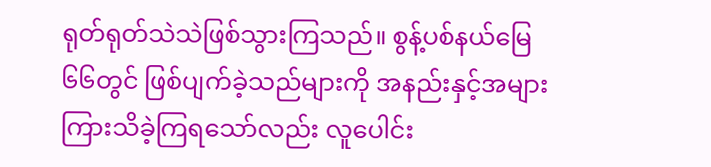ရုတ်ရုတ်သဲသဲဖြစ်သွားကြသည်။ စွန့်ပစ်နယ်မြေ ၆၆တွင် ဖြစ်ပျက်ခဲ့သည်များကို အနည်းနှင့်အများ ကြားသိခဲ့ကြရသော်လည်း လူပေါင်း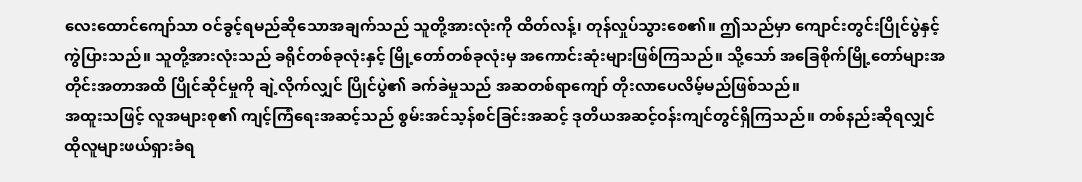လေးထောင်ကျော်သာ ဝင်ခွင့်ရမည်ဆိုသောအချက်သည် သူတို့အားလုံးကို ထိတ်လန့်၊ တုန်လှုပ်သွားစေ၏။ ဤသည်မှာ ကျောင်းတွင်းပြိုင်ပွဲနှင့် ကွဲပြားသည်။ သူတို့အားလုံးသည် ခရိုင်တစ်ခုလုံးနှင့် မြို့တော်တစ်ခုလုံးမှ အကောင်းဆုံးများဖြစ်ကြသည်။ သို့သော် အခြေစိုက်မြို့တော်များအတိုင်းအတာအထိ ပြိုင်ဆိုင်မှုကို ချဲ့လိုက်လျှင် ပြိုင်ပွဲ၏ ခက်ခဲမှုသည် အဆတစ်ရာကျော် တိုးလာပေလိမ့်မည်ဖြစ်သည်။
အထူးသဖြင့် လူအများစု၏ ကျင့်ကြံရေးအဆင့်သည် စွမ်းအင်သ့န်စင်ခြင်းအဆင့် ဒုတိယအဆင့်ဝန်းကျင်တွင်ရှိကြသည်။ တစ်နည်းဆိုရလျှင် ထိုလူများဖယ်ရှားခံရ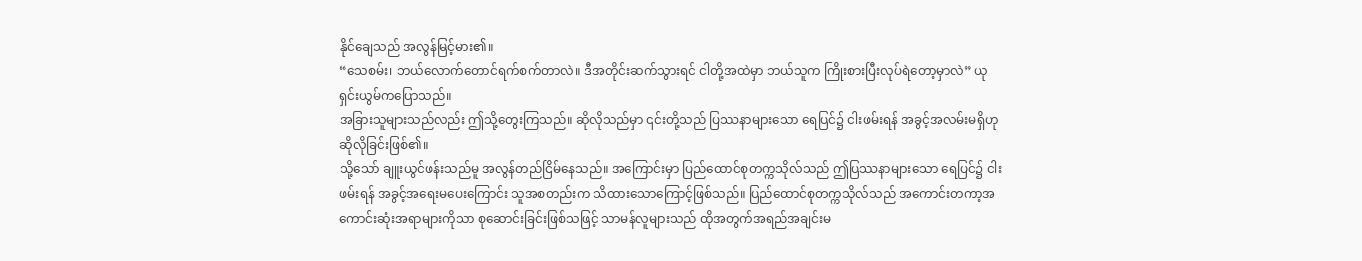နိုင်ချေသည် အလွန်မြင့်မား၏။
“သေစမ်း၊ ဘယ်လောက်တောင်ရက်စက်တာလဲ။ ဒီအတိုင်းဆက်သွားရင် ငါတို့အထဲမှာ ဘယ်သူက ကြိုးစားပြီးလုပ်ရဲတော့မှာလဲ” ယုရှင်းယွမ်ကပြောသည်။
အခြားသူများသည်လည်း ဤသို့တွေးကြသည်။ ဆိုလိုသည်မှာ ၎င်းတို့သည် ပြဿနာများသော ရေပြင်၌ ငါးဖမ်းရန် အခွင့်အလမ်းမရှိဟုဆိုလိုခြင်းဖြစ်၏။
သို့သော် ချူးယွင်ဖန်းသည်မူ အလွန်တည်ငြိမ်နေသည်။ အကြောင်းမှာ ပြည်ထောင်စုတက္ကသိုလ်သည် ဤပြဿနာများသော ရေပြင်၌ ငါးဖမ်းရန် အခွင့်အရေးမပေးကြောင်း သူအစတည်းက သိထားသောကြောင့်ဖြစ်သည်။ ပြည်ထောင်စုတက္ကသိုလ်သည် အကောင်းတကာ့အကောင်းဆုံးအရာများကိုသာ စုဆောင်းခြင်းဖြစ်သဖြင့် သာမန်လူများသည် ထိုအတွက်အရည်အချင်းမ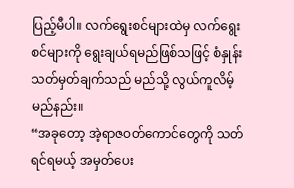ပြည့်မီပါ။ လက်ရွေးစင်များထဲမှ လက်ရွေးစင်များကို ရွေးချယ်ရမည်ဖြစ်သဖြင့် စံနှုန်းသတ်မှတ်ချက်သည် မည်သို့ လွယ်ကူလိမ့်မည်နည်း။
“အခုတော့ အဲ့ရာဇဝတ်ကောင်တွေကို သတ်ရင်ရမယ့် အမှတ်ပေး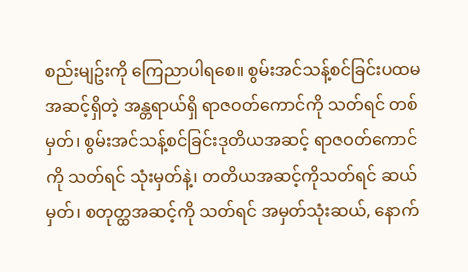စည်းမျဥ်းကို ကြေညာပါရစေ။ စွမ်းအင်သန့်စင်ခြင်းပထမအဆင့်ရှိတဲ့ အန္တရာယ်ရှိ ရာဇဝတ်ကောင်ကို သတ်ရင် တစ်မှတ်၊ စွမ်းအင်သန့်စင်ခြင်းဒုတိယအဆင့် ရာဇဝတ်ကောင်ကို သတ်ရင် သုံးမှတ်နဲ့၊ တတိယအဆင့်ကိုသတ်ရင် ဆယ်မှတ်၊ စတုတ္ထအဆင့်ကို သတ်ရင် အမှတ်သုံးဆယ်, နောက်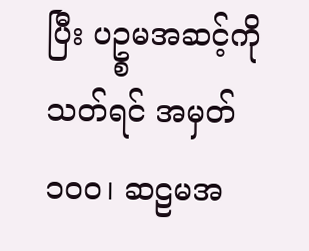ပြီး ပဥ္စမအဆင့်ကို သတ်ရင် အမှတ် ၁၀၀၊ ဆဠမအ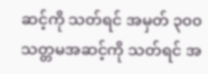ဆင့်ကို သတ်ရင် အမှတ် ၃၀၀ သတ္တမအဆင့်ကို သတ်ရင် အ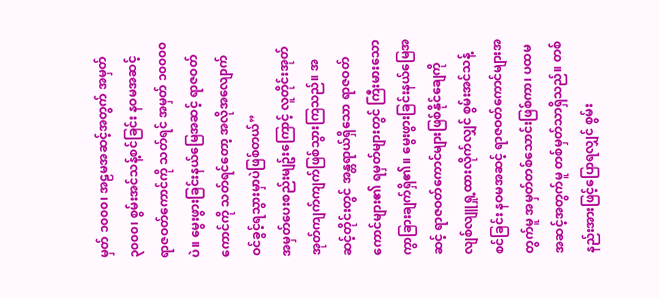မှတ် ၁၀၀၀၊ အဠမအဆင့်အတွက် အမှတ် ၃၀၀၀၊ စွမ်းအင်သန့်စင်ခြင်း နဝမအဆင့် ရာဇဝတ်ကောင်ကို သတ်ရင် အမှတ် ၁၀၀၀၀ပဲ။ မွေးဖွားခြင်းနယ်မြေအဆင့် ရာဇဝတ်ကောင်ကို သတ်ရင်တော့ အလိုအလျောက် ဝင်ခွင့်ရသွားမှာပဲဖြစ်တယ်”
အမှတ်ပေးစည်းမျဥ်းကြောင့် လူတိုင်းအုတ်အုတ်ကျက်ကျက်ဖြစ်သွားကြသည်။ အဆင့်တိုင်းတွင် အန္တရာယ်ရှိသော ရာဇဝတ်ကောင်များ၏ ရမှတ်များတွင် ကြီးမားသော ကွာခြားချက်ရှိ၏။ မွေးဖွားခြင်းနယ်မြေအဆင့် ရာဇဝတ်ကောင်များဖြစ်နိုင်ချေကို လျစ်လျူရှု့ထားလိုက်လျှင် စွမ်းအင်သန့်စင်ခြင်း နဝမအဆင့် ရာဇဝတ်ကောင်များအတွက်မူ အမှတ်တစ်သောင်းဖြစ်ကာ၊ ပထမအဆင့်အတွက်မူ တစ်မှတ်သာရှိသည်။ တစ်နည်းအားဖြင့်ပြောရလျှင် စွမ်း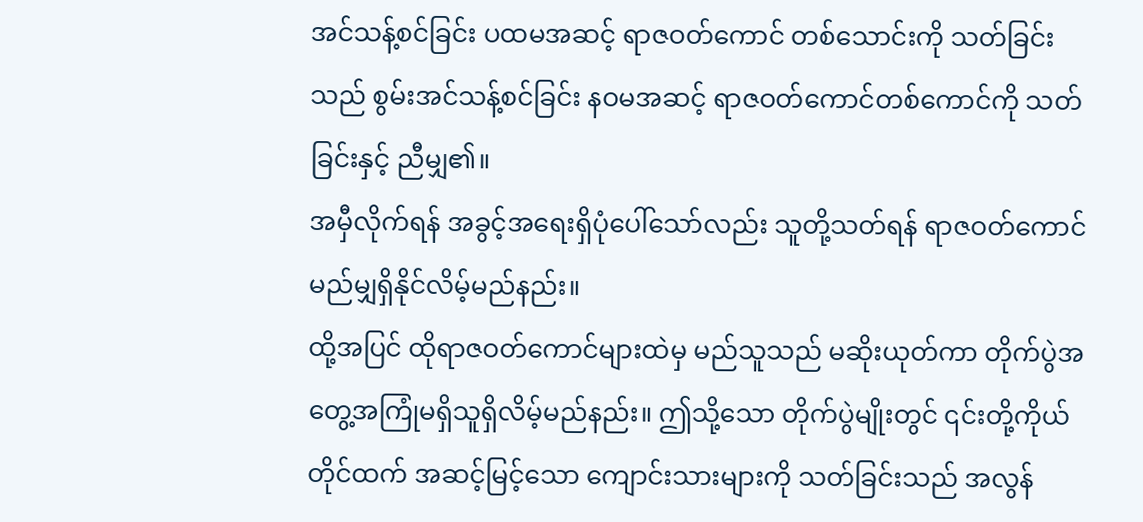အင်သန့်စင်ခြင်း ပထမအဆင့် ရာဇဝတ်ကောင် တစ်သောင်းကို သတ်ခြင်းသည် စွမ်းအင်သန့်စင်ခြင်း နဝမအဆင့် ရာဇဝတ်ကောင်တစ်ကောင်ကို သတ်ခြင်းနှင့် ညီမျှ၏။
အမှီလိုက်ရန် အခွင့်အရေးရှိပုံပေါ်သော်လည်း သူတို့သတ်ရန် ရာဇဝတ်ကောင် မည်မျှရှိနိုင်လိမ့်မည်နည်း။
ထို့အပြင် ထိုရာဇဝတ်ကောင်များထဲမှ မည်သူသည် မဆိုးယုတ်ကာ တိုက်ပွဲအတွေ့အကြုံမရှိသူရှိလိမ့်မည်နည်း။ ဤသို့သော တိုက်ပွဲမျိုးတွင် ၎င်းတို့ကိုယ်တိုင်ထက် အဆင့်မြင့်သော ကျောင်းသားများကို သတ်ခြင်းသည် အလွန်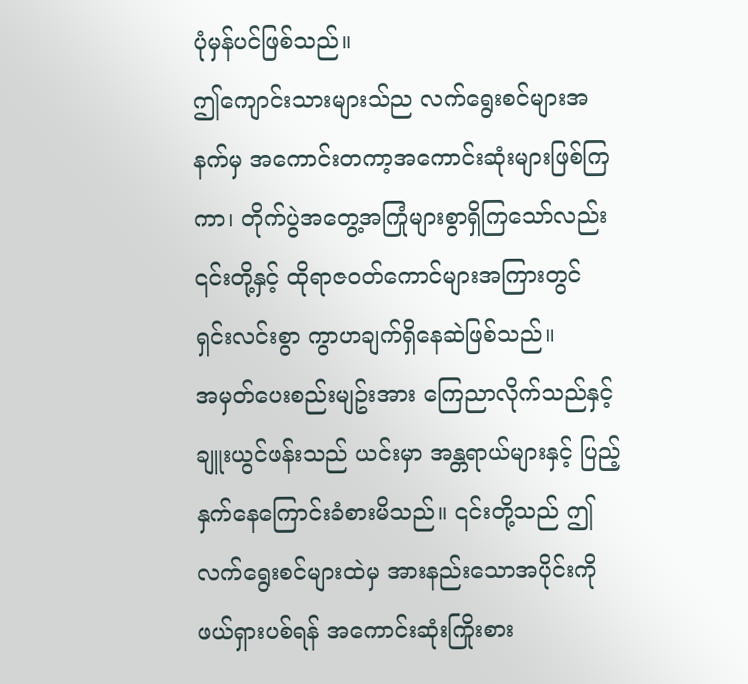ပုံမှန်ပင်ဖြစ်သည်။
ဤကျောင်းသားများသ်ည လက်ရွေးစင်များအနက်မှ အကောင်းတကာ့အကောင်းဆုံးများဖြစ်ကြကာ၊ တိုက်ပွဲအတွေ့အကြုံများစွာရှိကြသော်လည်း ၎င်းတို့နှင့် ထိုရာဇဝတ်ကောင်များအကြားတွင် ရှင်းလင်းစွာ ကွာဟချက်ရှိနေဆဲဖြစ်သည်။
အမှတ်ပေးစည်းမျဥ်းအား ကြေညာလိုက်သည်နှင့် ချူးယွင်ဖန်းသည် ယင်းမှာ အန္တရာယ်များနှင့် ပြည့်နှက်နေကြောင်းခံစားမိသည်။ ၎င်းတို့သည် ဤလက်ရွေးစင်များထဲမှ အားနည်းသောအပိုင်းကိုဖယ်ရှားပစ်ရန် အကောင်းဆုံးကြိုးစား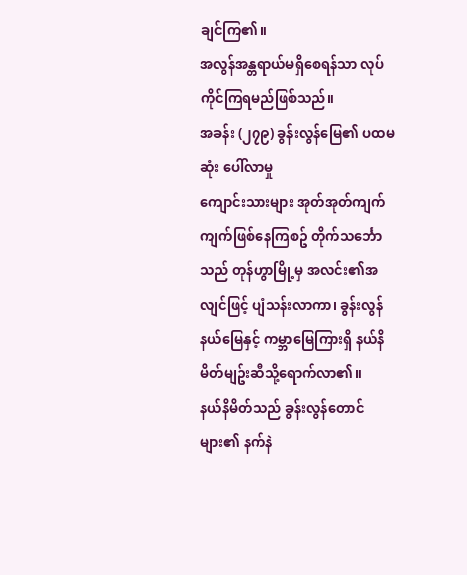ချင်ကြ၏။
အလွန်အန္တရာယ်မရှိစေရန်သာ လုပ်ကိုင်ကြရမည်ဖြစ်သည်။
အခန်း (၂၇၉) ခွန်းလွန်မြေ၏ ပထမဆုံး ပေါ်လာမှု
ကျောင်းသားများ အုတ်အုတ်ကျက်ကျက်ဖြစ်နေကြစဥ် တိုက်သင်္ဘောသည် တုန်ဟွာမြို့မှ အလင်း၏အလျင်ဖြင့် ပျံသန်းလာကာ၊ ခွန်းလွန်နယ်မြေနှင့် ကမ္ဘာမြေကြားရှိ နယ်နိမိတ်မျဥ်းဆီသို့ရောက်လာ၏။
နယ်နိမိတ်သည် ခွန်းလွန်တောင်များ၏ နက်နဲ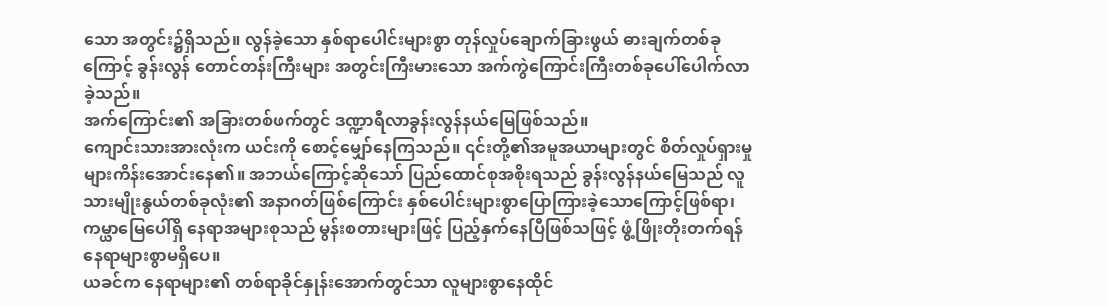သော အတွင်း၌ရှိသည်။ လွန်ခဲ့သော နှစ်ရာပေါင်းများစွာ တုန်လှုပ်ချောက်ခြားဖွယ် ဓားချက်တစ်ခုကြောင့် ခွန်းလွန် တောင်တန်းကြီးများ အတွင်းကြီးမားသော အက်ကွဲကြောင်းကြီးတစ်ခုပေါ်ပေါက်လာခဲ့သည်။
အက်ကြောင်း၏ အခြားတစ်ဖက်တွင် ဒဏ္ဍာရီလာခွန်းလွန်နယ်မြေဖြစ်သည်။
ကျောင်းသားအားလုံးက ယင်းကို စောင့်မျှော်နေကြသည်။ ၎င်းတို့၏အမူအယာများတွင် စိတ်လှုပ်ရှားမှုများကိန်းအောင်းနေ၏။ အဘယ်ကြောင့်ဆိုသော် ပြည်ထောင်စုအစိုးရသည် ခွန်းလွန်နယ်မြေသည် လူသားမျိုးနွယ်တစ်ခုလုံး၏ အနာဂတ်ဖြစ်ကြောင်း နှစ်ပေါင်းများစွာပြောကြားခဲ့သောကြောင့်ဖြစ်ရာ၊ ကမ္ယာမြေပေါ်ရှိ နေရာအများစုသည် မွန်းစတားများဖြင့် ပြည့်နှက်နေပြီဖြစ်သဖြင့် ဖွံ့ဖြိုးတိုးတက်ရန် နေရာများစွာမရှိပေ။
ယခင်က နေရာများ၏ တစ်ရာခိုင်နှုန်းအောက်တွင်သာ လူများစွာနေထိုင်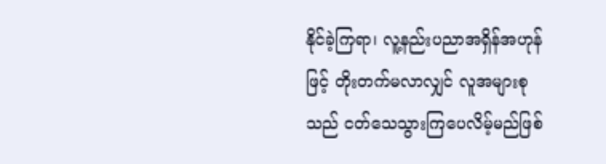နိုင်ခဲ့ကြရာ၊ လူ့နည်းပညာအရှိန်အဟုန်ဖြင့် တိုးတက်မလာလျှင် လူအများစုသည် ငတ်သေသွားကြပေလိမ့်မည်ဖြစ်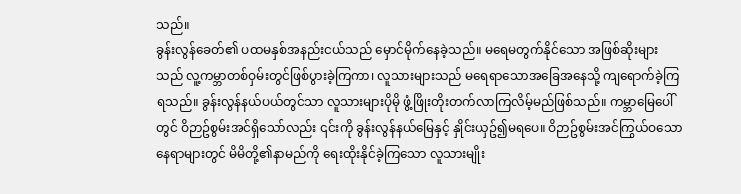သည်။
ခွန်းလွန်ခေတ်၏ ပထမနှစ်အနည်းငယ်သည် မှောင်မိုက်နေခဲ့သည်။ မရေမတွက်နိုင်သော အဖြစ်ဆိုးများသည် လူ့ကမ္ဘာတစ်ဝှမ်းတွင်ဖြစ်ပွားခဲ့ကြကာ၊ လူသားများသည် မရေရာသောအခြေအနေသို့ ကျရောက်ခဲ့ကြရသည်။ ခွန်းလွန်နယ်ပယ်တွင်သာ လူသားများပိုမို ဖွံ့ဖြိုးတိုးတက်လာကြလိမ့်မည်ဖြစ်သည်။ ကမ္ဘာမြေပေါ်တွင် ဝိဉာဥ်စွမ်းအင်ရှိသော်လည်း ၎င်းကို ခွန်းလွန်နယ်မြေနှင့် နှိုင်းယှဥ်၍မရပေ။ ဝိဉာဥ်စွမ်းအင်ကြွယ်ဝသောနေရာများတွင် မိမိတို့၏နာမည်ကို ရေးထိုးနိုင်ခဲ့ကြသော လူသားမျိုး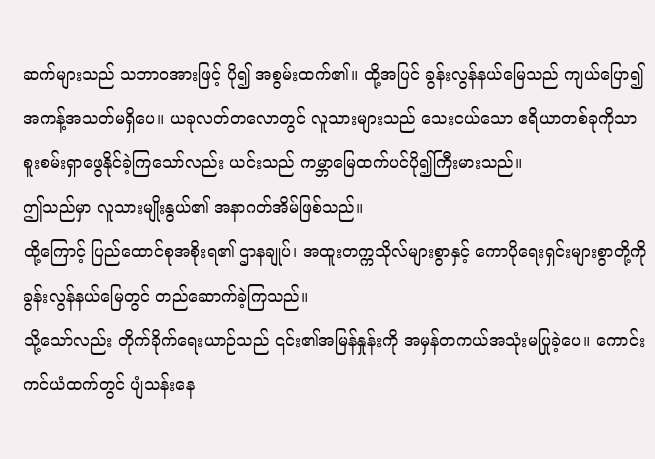ဆက်များသည် သဘာဝအားဖြင့် ပို၍ အစွမ်းထက်၏။ ထို့အပြင် ခွန်းလွန်နယ်မြေသည် ကျယ်ပြော၍ အကန့်အသတ်မရှိပေ။ ယခုလတ်တလောတွင် လူသားများသည် သေးငယ်သော ဧရိယာတစ်ခုကိုသာ စူးစမ်းရှာဖွေနိုင်ခဲ့ကြသော်လည်း ယင်းသည် ကမ္ဘာမြေထက်ပင်ပို၍ကြီးမားသည်။
ဤသည်မှာ လူသားမျိုးနွယ်၏ အနာဂတ်အိမ်ဖြစ်သည်။
ထို့ကြောင့် ပြည်ထောင်စုအစိုးရ၏ ဌာနချုပ်၊ အထူးတက္ကသိုလ်များစွာနှင့် ကောပိုရေးရှင်းများစွာတို့ကို ခွန်းလွန်နယ်မြေတွင် တည်ဆောက်ခဲ့ကြသည်။
သို့သော်လည်း တိုက်ခိုက်ရေးယာဉ်သည် ၎င်း၏အမြန်နှုန်းကို အမှန်တကယ်အသုံးမပြုခဲ့ပေ။ ကောင်းကင်ယံထက်တွင် ပျံသန်းနေ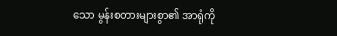သော မွန်းစတားများစွာ၏ အာရုံကို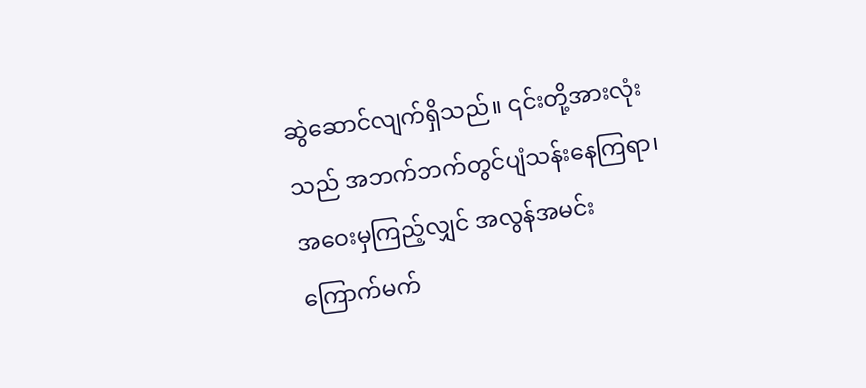ဆွဲဆောင်လျက်ရှိသည်။ ၎င်းတို့အားလုံးသည် အဘက်ဘက်တွင်ပျံသန်းနေကြရာ၊ အဝေးမှကြည့်လျှင် အလွန်အမင်းကြောက်မက်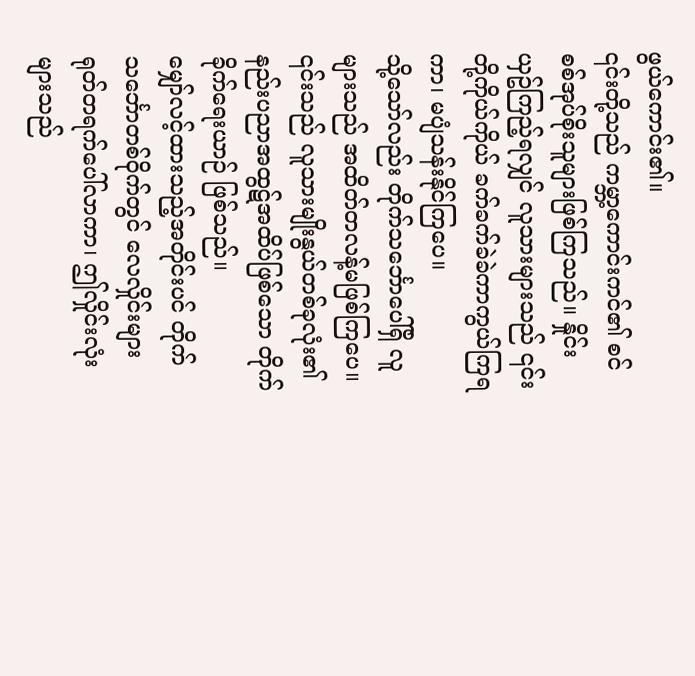ဖွယ်ကောင်း၏။
၎င်းတို့သည် ကမ္ဘာ့ကောင်းကင်၏ စင်စစ်အုပ်စိုးသူများဖြစ်ကြသည်။ နှိုင်းယှဥ်ကြည့်ရလျှင် လူသားများသည် ၎င်းတို့ကိုယ်ကိုယ် ခက်ခက်ခဲခဲကာကွယ်ကြရကာ၊ မပျံသန်းနိုင်ကြပေ။
သို့သော်လည်း တိုက်သင်္ဘောပေါ်ရှိ လူများသည် အထိတ်တလန့်မဖြစ်ကြပေ။ ၎င်းသည် လူသားမျိုးနွယ်တစ်ခုလုံး၏ နည်းပညာအထွဋ်အထိပ်ဖြစ်သော တိုက်ခိုက်ရေးယာဉ် ဖြစ်သည်။
မျှော်လင့်ထားသည့်အတိုင်းပင် တိုက်သင်္ဘောတစ်ဝိုက်တွင် လေလှိုင်းများရုတ်တရက်ပေါ်လာကာ၊ ဤလှိုင်းလုံးများသည်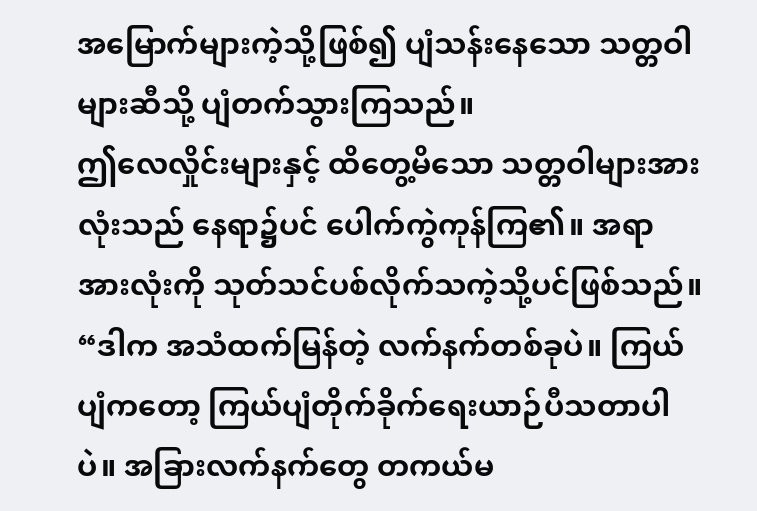အမြောက်များကဲ့သို့ဖြစ်၍ ပျံသန်းနေသော သတ္တဝါများဆီသို့ ပျံတက်သွားကြသည်။
ဤလေလှိုင်းများနှင့် ထိတွေ့မိသော သတ္တဝါများအားလုံးသည် နေရာ၌ပင် ပေါက်ကွဲကုန်ကြ၏။ အရာအားလုံးကို သုတ်သင်ပစ်လိုက်သကဲ့သို့ပင်ဖြစ်သည်။
“ဒါက အသံထက်မြန်တဲ့ လက်နက်တစ်ခုပဲ။ ကြယ်ပျံကတော့ ကြယ်ပျံတိုက်ခိုက်ရေးယာဉ်ပီသတာပါပဲ။ အခြားလက်နက်တွေ တကယ်မ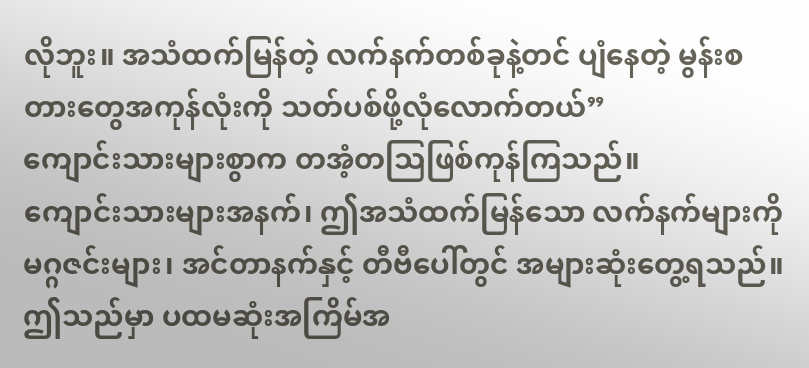လိုဘူး။ အသံထက်မြန်တဲ့ လက်နက်တစ်ခုနဲ့တင် ပျံနေတဲ့ မွန်းစတားတွေအကုန်လုံးကို သတ်ပစ်ဖို့လုံလောက်တယ်”
ကျောင်းသားများစွာက တအံ့တသြဖြစ်ကုန်ကြသည်။
ကျောင်းသားများအနက်၊ ဤအသံထက်မြန်သော လက်နက်များကို မဂ္ဂဇင်းများ၊ အင်တာနက်နှင့် တီဗီပေါ်တွင် အများဆုံးတွေ့ရသည်။ ဤသည်မှာ ပထမဆုံးအကြိမ်အ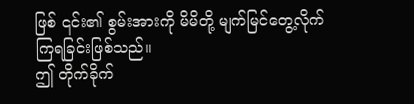ဖြစ် ၎င်း၏ စွမ်းအားကို မိမိတို့ မျက်မြင်တွေ့လိုက်ကြရခြင်းဖြစ်သည်။
ဤ တိုက်ခိုက်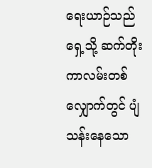ရေးယာဉ်သည် ရှေ့သို့ ဆက်တိုးကာလမ်းတစ်လျှောက်တွင် ပျံသန်းနေသော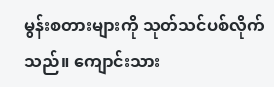မွန်းစတားများကို သုတ်သင်ပစ်လိုက်သည်။ ကျောင်းသား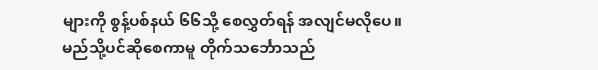များကို စွန့်ပစ်နယ် ၆၆သို့ စေလွှတ်ရန် အလျင်မလိုပေ။
မည်သို့ပင်ဆိုစေကာမူ တိုက်သင်္ဘောသည်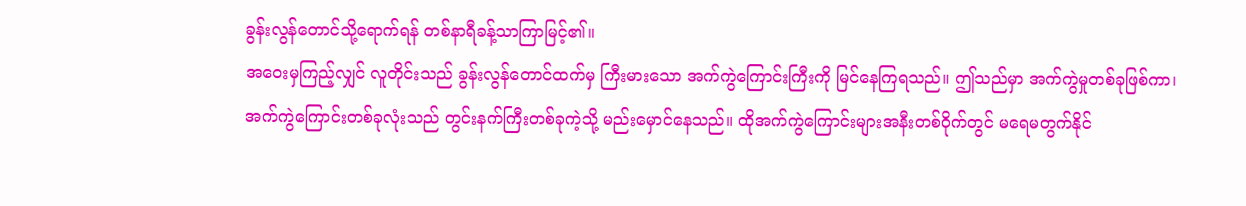ခွန်းလွန်တောင်သို့ရောက်ရန် တစ်နာရီခန့်သာကြာမြင့်၏။
အဝေးမှကြည့်လျှင် လူတိုင်းသည် ခွန်းလွန်တောင်ထက်မှ ကြီးမားသော အက်ကွဲကြောင်းကြီးကို မြင်နေကြရသည်။ ဤသည်မှာ အက်ကွဲမှုတစ်ခုဖြစ်ကာ၊ အက်ကွဲကြောင်းတစ်ခုလုံးသည် တွင်းနက်ကြီးတစ်ခုကဲ့သို့ မည်းမှောင်နေသည်။ ထိုအက်ကွဲကြောင်းများအနီးတစ်ဝိုက်တွင် မရေမတွက်နိုင်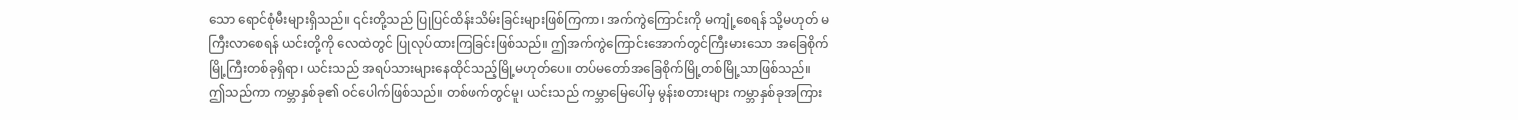သော ရောင်စုံမီးများရှိသည်။ ၎င်းတို့သည် ပြုပြင်ထိန်းသိမ်းခြင်းများဖြစ်ကြကာ၊ အက်ကွဲကြောင်းကို မကျုံ့စေရန် သို့မဟုတ် မကြီးလာစေရန် ယင်းတို့ကို လေထဲတွင် ပြုလုပ်ထားကြခြင်းဖြစ်သည်။ ဤအက်ကွဲကြောင်းအောက်တွင်ကြီးမားသော အခြေစိုက်မြို့ကြီးတစ်ခုရှိရာ၊ ယင်းသည် အရပ်သားများနေထိုင်သည့်မြို့မဟုတ်ပေ။ တပ်မတော်အခြေစိုက်မြို့တစ်မြို့သာဖြစ်သည်။
ဤသည်ကာ ကမ္ဘာနှစ်ခု၏ ဝင်ပေါက်ဖြစ်သည်။ တစ်ဖက်တွင်မူ၊ ယင်းသည် ကမ္ဘာမြေပေါ်မှ မွန်းစတားများ ကမ္ဘာနှစ်ခုအကြား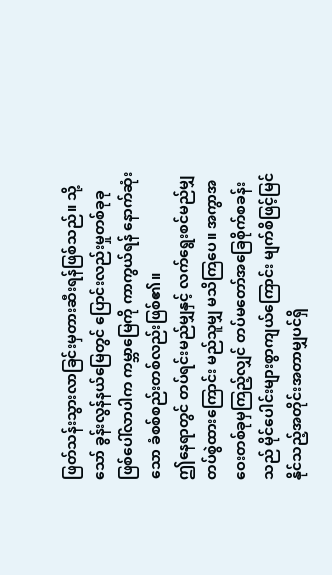ဖြတ်သန်းသွားလာခြင်းမှတားဆီးရန်ဖြစ်သည်။ သို့သော် ခွန်းလွန်နယ်မြေတွင် ပြောင်းလည်းမှုတစ်ခုခုဖြစ်ပေါ်လာပါက ကမ္ဘာမြေကို ကာကွယ်ရန် နောက်ဆုံးသော ခံစစ်စည်းတစ်လည်းဖြစ်၏။
ဤနေရာတွင် တပ်ရင်းမည်မျှနှင့် လက်ရွေးစင်မည်မျှတပ်စွဲထားကြောင်း မည်သူမျှ မသိကြပေ။ အကွာအဝေးတစ်ခုမှကြည့်လျှင် တပ်မတော်အခြေစိုက်စခန်းသည် မိုင်ပေါင်းများစွာကျယ်ကြောင်း မျက်စိဖြင့်မြင်နိုင်သည့်အတိုင်းအတာမျှပင်ရှိ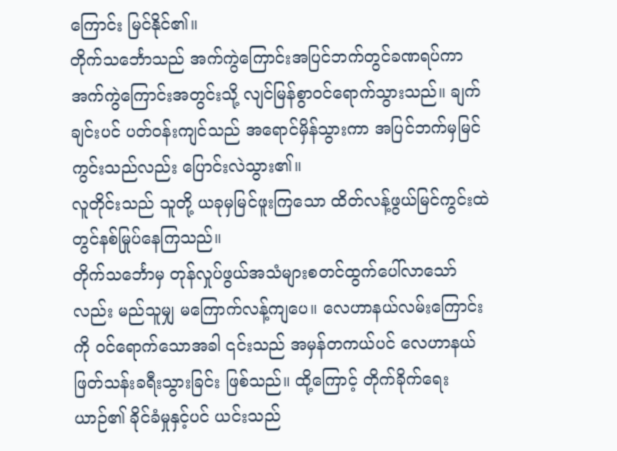ကြောင်း မြင်နိုင်၏။
တိုက်သင်္ဘောသည် အက်ကွဲကြောင်းအပြင်ဘက်တွင်ခဏရပ်ကာ အက်ကွဲကြောင်းအတွင်းသို့ လျင်မြန်စွာဝင်ရောက်သွားသည်။ ချက်ချင်းပင် ပတ်ဝန်းကျင်သည် အရောင်မှိန်သွားကာ အပြင်ဘက်မှမြင်ကွင်းသည်လည်း ပြောင်းလဲသွား၏။
လူတိုင်းသည် သူတို့ ယခုမှမြင်ဖူးကြသော ထိတ်လန့်ဖွယ်မြင်ကွင်းထဲတွင်နစ်မြုပ်နေကြသည်။
တိုက်သင်္ဘောမှ တုန်လှုပ်ဖွယ်အသံများစတင်ထွက်ပေါ်လာသော်လည်း မည်သူမျှ မကြောက်လန့်ကျပေ။ လေဟာနယ်လမ်းကြောင်းကို ဝင်ရောက်သောအခါ ၎င်းသည် အမှန်တကယ်ပင် လေဟာနယ် ဖြတ်သန်းခရီးသွားခြင်း ဖြစ်သည်။ ထို့ကြောင့် တိုက်ခိုက်ရေးယာဉ်၏ ခိုင်ခံမှုနှင့်ပင် ယင်းသည်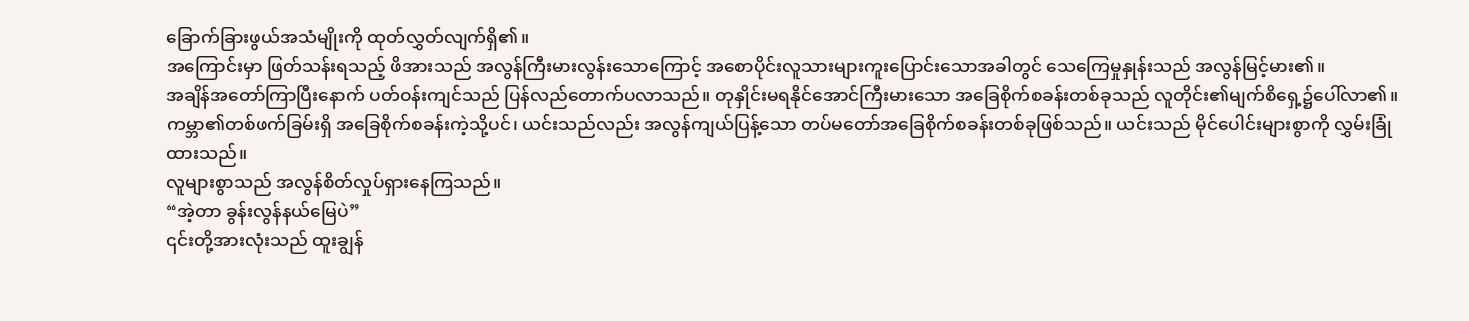ခြောက်ခြားဖွယ်အသံမျိုးကို ထုတ်လွှတ်လျက်ရှိ၏။
အကြောင်းမှာ ဖြတ်သန်းရသည့် ဖိအားသည် အလွန်ကြီးမားလွန်းသောကြောင့် အစောပိုင်းလူသားများကူးပြောင်းသောအခါတွင် သေကြေမှုနှုန်းသည် အလွန်မြင့်မား၏။
အချိန်အတော်ကြာပြီးနောက် ပတ်ဝန်းကျင်သည် ပြန်လည်တောက်ပလာသည်။ တုနှိုင်းမရနိုင်အောင်ကြီးမားသော အခြေစိုက်စခန်းတစ်ခုသည် လူတိုင်း၏မျက်စိရှေ့၌ပေါ်လာ၏။ ကမ္ဘာ၏တစ်ဖက်ခြမ်းရှိ အခြေစိုက်စခန်းကဲ့သို့ပင်၊ ယင်းသည်လည်း အလွန်ကျယ်ပြန့်သော တပ်မတော်အခြေစိုက်စခန်းတစ်ခုဖြစ်သည်။ ယင်းသည် မိုင်ပေါင်းများစွာကို လွှမ်းခြုံထားသည်။
လူများစွာသည် အလွန်စိတ်လှုပ်ရှားနေကြသည်။
“အဲ့တာ ခွန်းလွန်နယ်မြေပဲ”
၎င်းတို့အားလုံးသည် ထူးချွန်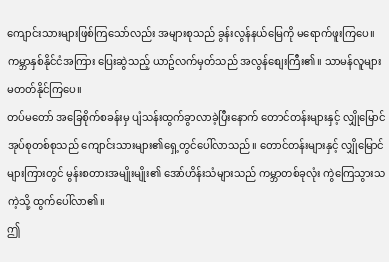ကျောင်းသားများဖြစ်ကြသော်လည်း အများစုသည် ခွန်းလွန်နယ်မြေကို မရောက်ဖူးကြပေ။ ကမ္ဘာနှစ်နိုင်ငံအကြား ပြေးဆွဲသည့် ယာဥ်လက်မှတ်သည် အလွန်စျေးကြီး၏။ သာမန်လူများမတတ်နိုင်ကြပေ။
တပ်မတော် အခြေစိုက်စခန်းမှ ပျံသန်းထွက်ခွာလာခဲ့ပြီးနောက် တောင်တန်းများနှင့် လျှိုမြောင်အုပ်စုတစ်စုသည် ကျောင်းသားများ၏ရှေ့တွင်ပေါ်လာသည်။ တောင်တန်းများနှင့် လျှိုမြောင်များကြားတွင် မွန်းစတားအမျိုးမျိုး၏ အော်ဟိန်းသံများသည် ကမ္ဘာတစ်ခုလုံး ကွဲကြေသွားသကဲ့သို့ ထွက်ပေါ်လာ၏။
ဤ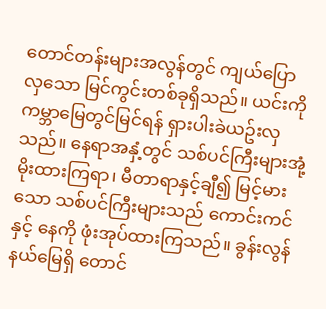တောင်တန်းများအလွန်တွင် ကျယ်ပြောလှသော မြင်ကွင်းတစ်ခုရှိသည်။ ယင်းကို ကမ္ဘာမြေတွင်မြင်ရန် ရှားပါးခဲယဥ်းလှသည်။ နေရာအနှံ့တွင် သစ်ပင်ကြီးများအုံ့မိုးထားကြရာ၊ မီတာရာနှင့်ချီ၍ မြင့်မားသော သစ်ပင်ကြီးများသည် ကောင်းကင်နှင့် နေကို ဖုံးအုပ်ထားကြသည်။ ခွန်းလွန်နယ်မြေရှိ တောင်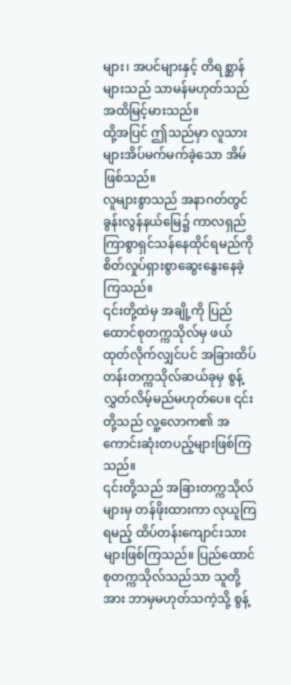များ၊ အပင်များနှင့် တိရစ္ဆာန်များသည် သာမန်မဟုတ်သည်အထိမြင့်မားသည်။
ထို့အပြင် ဤသည်မှာ လူသားများအိပ်မက်မက်ခဲ့သော အိမ်ဖြစ်သည်။
လူများစွာသည် အနာဂတ်တွင် ခွန်းလွန်နယ်မြေ၌ ကာလရှည်ကြာစွာရှင်သန်နေထိုင်ရမည်ကို စိတ်လှုပ်ရှားစွာဆွေးနွေးနေခဲ့ကြသည်။
၎င်းတို့ထဲမှ အချို့ကို ပြည်ထောင်စုတက္ကသိုလ်မှ ဖယ်ထုတ်လိုက်လျှင်ပင် အခြားထိပ်တန်းတက္ကသိုလ်ဆယ်ခုမှ စွန့်လွှတ်လိမ့်မည်မဟုတ်ပေ။ ၎င်းတို့သည် လူ့လောက၏ အကောင်းဆုံးတပည့်များဖြစ်ကြသည်။
၎င်းတို့သည် အခြားတက္ကသိုလ်များမှ တန်ဖိုးထားကာ လုယူကြရမည့် ထိပ်တန်းကျောင်းသားများဖြစ်ကြသည်။ ပြည်ထောင်စုတက္ကသိုလ်သည်သာ သူတို့အား ဘာမှမဟုတ်သကဲ့သို့ စွန့်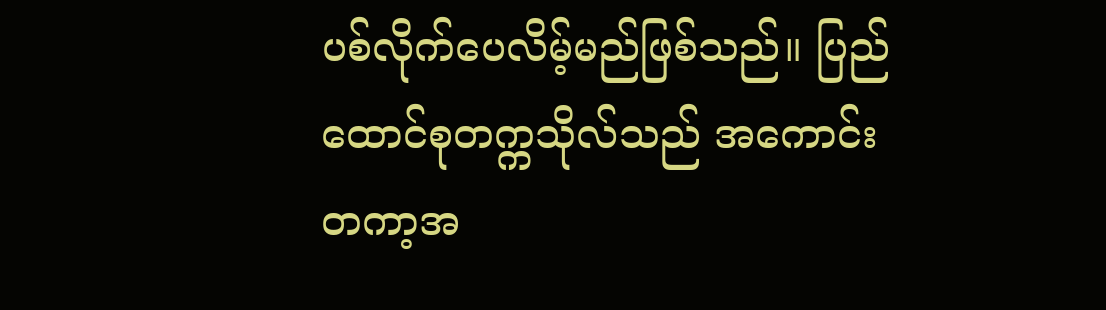ပစ်လိုက်ပေလိမ့်မည်ဖြစ်သည်။ ပြည်ထောင်စုတက္ကသိုလ်သည် အကောင်းတကာ့အ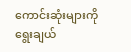ကောင်းဆုံးများကို ရွေးချယ်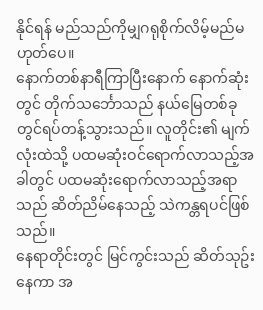နိုင်ရန် မည်သည်ကိုမျှဂရုစိုက်လိမ့်မည်မဟုတ်ပေ။
နောက်တစ်နာရီကြာပြီးနောက် နောက်ဆုံးတွင် တိုက်သင်္ဘောသည် နယ်မြေတစ်ခုတွင်ရပ်တန့်သွားသည်။ လူတိုင်း၏ မျက်လုံးထဲသို့ ပထမဆုံးဝင်ရောက်လာသည့်အခါတွင် ပထမဆုံးရောက်လာသည့်အရာသည် ဆိတ်ညိမ်နေသည့် သဲကန္တရပင်ဖြစ်သည်။
နေရာတိုင်းတွင် မြင်ကွင်းသည် ဆိတ်သုဥ်းနေကာ အ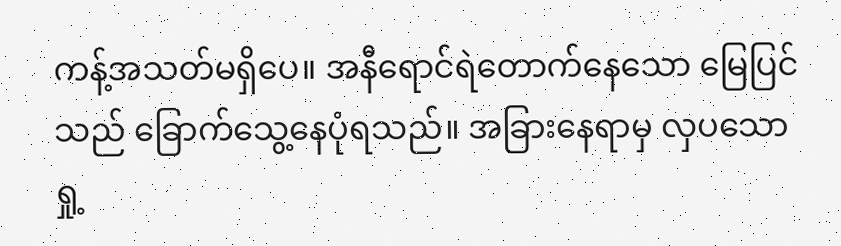ကန့်အသတ်မရှိပေ။ အနီရောင်ရဲတောက်နေသော မြေပြင်သည် ခြောက်သွေ့နေပုံရသည်။ အခြားနေရာမှ လှပသော ရှု့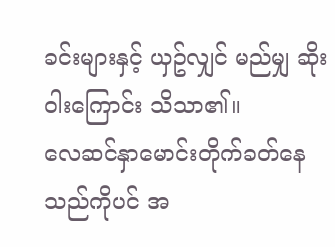ခင်းများနှင့် ယှဥ်လျှင် မည်မျှ ဆိုးဝါးကြောင်း သိသာ၏။
လေဆင်နှာမောင်းတိုက်ခတ်နေသည်ကိုပင် အ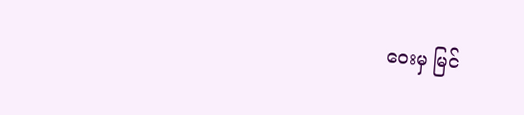ဝေးမှ မြင်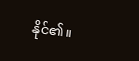နိုင်၏။